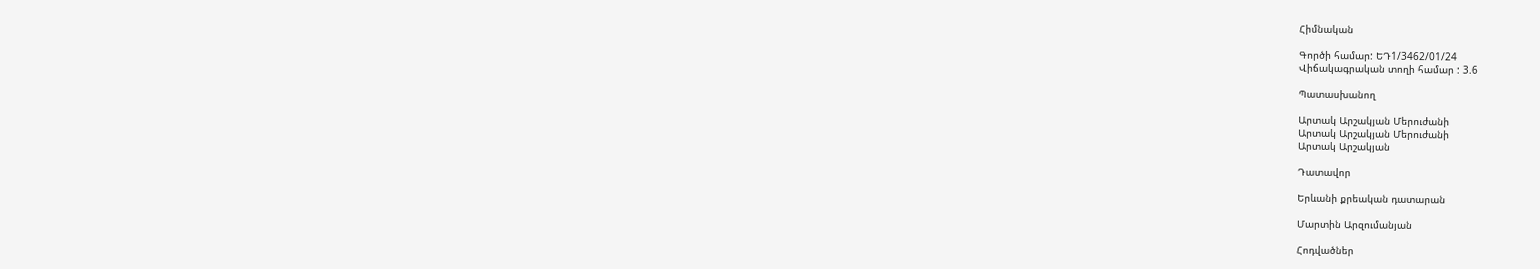Հիմնական

Գործի համար: ԵԴ1/3462/01/24
Վիճակագրական տողի համար : 3.6

Պատասխանող

Արտակ Արշակյան Մերուժանի
Արտակ Արշակյան Մերուժանի
Արտակ Արշակյան

Դատավոր

Երևանի քրեական դատարան

Մարտին Արզումանյան

Հոդվածներ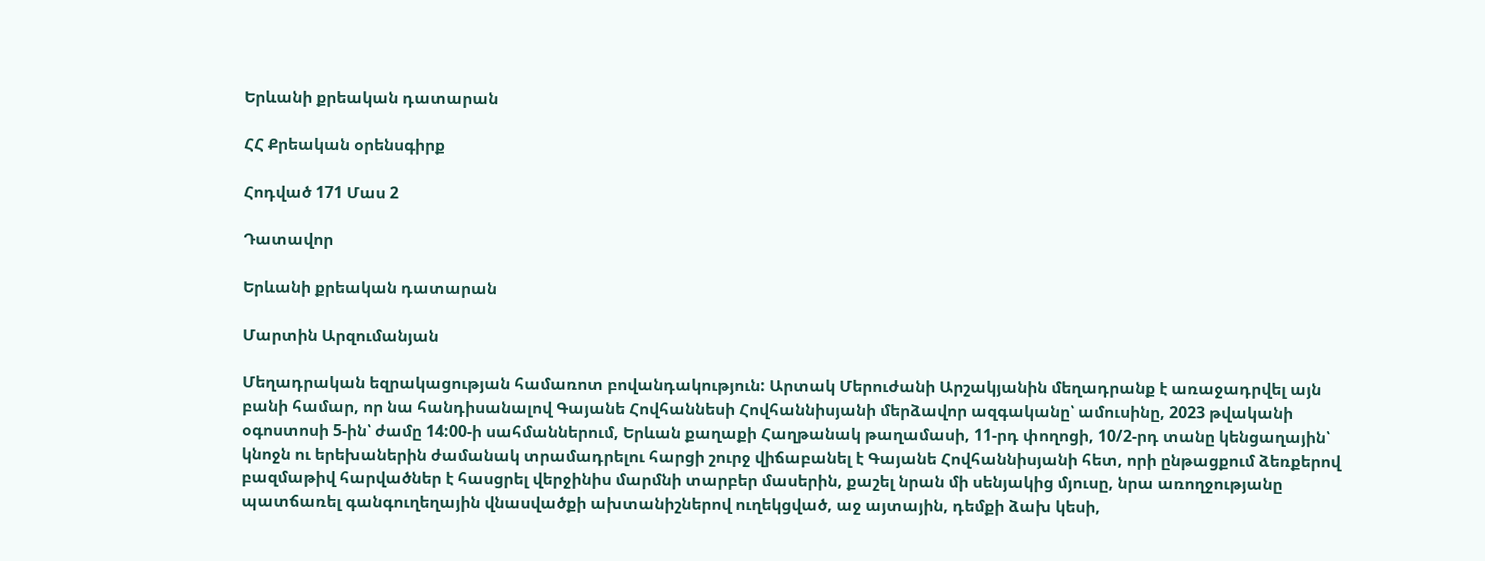Երևանի քրեական դատարան

ՀՀ Քրեական օրենսգիրք

Հոդված 171 Մաս 2

Դատավոր

Երևանի քրեական դատարան

Մարտին Արզումանյան

Մեղադրական եզրակացության համառոտ բովանդակություն: Արտակ Մերուժանի Արշակյանին մեղադրանք է առաջադրվել այն բանի համար, որ նա հանդիսանալով Գայանե Հովհաննեսի Հովհաննիսյանի մերձավոր ազգականը՝ ամուսինը, 2023 թվականի օգոստոսի 5-ին՝ ժամը 14:00-ի սահմաններում, Երևան քաղաքի Հաղթանակ թաղամասի, 11-րդ փողոցի, 10/2-րդ տանը կենցաղային՝ կնոջն ու երեխաներին ժամանակ տրամադրելու հարցի շուրջ վիճաբանել է Գայանե Հովհաննիսյանի հետ, որի ընթացքում ձեռքերով բազմաթիվ հարվածներ է հասցրել վերջինիս մարմնի տարբեր մասերին, քաշել նրան մի սենյակից մյուսը, նրա առողջությանը պատճառել գանգուղեղային վնասվածքի ախտանիշներով ուղեկցված, աջ այտային, դեմքի ձախ կեսի,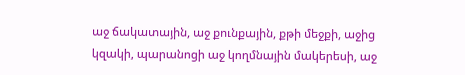աջ ճակատային, աջ քունքային, քթի մեջքի, աջից կզակի, պարանոցի աջ կողմնային մակերեսի, աջ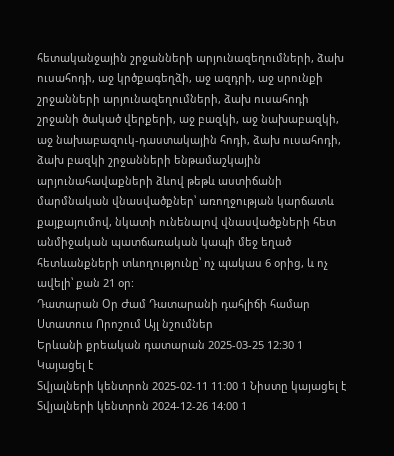հետականջային շրջանների արյունազեղումների, ձախ ուսահոդի, աջ կրծքագեղձի, աջ ազդրի, աջ սրունքի շրջանների արյունազեղումների, ձախ ուսահոդի շրջանի ծակած վերքերի, աջ բազկի, աջ նախաբազկի, աջ նախաբազուկ-դաստակային հոդի, ձախ ուսահոդի, ձախ բազկի շրջանների ենթամաշկային արյունահավաքների ձևով թեթև աստիճանի մարմնական վնասվածքներ՝ առողջության կարճատև քայքայումով, նկատի ունենալով վնասվածքների հետ անմիջական պատճառական կապի մեջ եղած հետևանքների տևողությունը՝ ոչ պակաս 6 օրից, և ոչ ավելի՝ քան 21 օր:
Դատարան Օր Ժամ Դատարանի դահլիճի համար Ստատուս Որոշում Այլ նշումներ
Երևանի քրեական դատարան 2025-03-25 12:30 1 Կայացել է
Տվյալների կենտրոն 2025-02-11 11:00 1 Նիստը կայացել է
Տվյալների կենտրոն 2024-12-26 14:00 1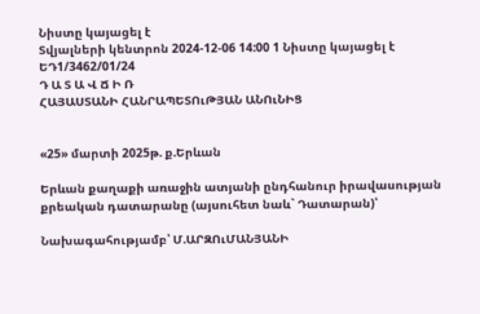Նիստը կայացել է
Տվյալների կենտրոն 2024-12-06 14:00 1 Նիստը կայացել է
ԵԴ1/3462/01/24
Դ Ա Տ Ա Վ Ճ Ի Ռ
ՀԱՅԱՍՏԱՆԻ ՀԱՆՐԱՊԵՏՈւԹՅԱՆ ԱՆՈւՆԻՑ


«25» մարտի 2025թ. ք.Երևան

Երևան քաղաքի առաջին ատյանի ընդհանուր իրավասության քրեական դատարանը (այսուհետ նաև` Դատարան)՝

Նախագահությամբ՝ Մ.ԱՐԶՈւՄԱՆՅԱՆԻ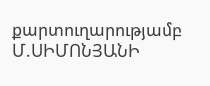քարտուղարությամբ Մ.ՍԻՄՈՆՅԱՆԻ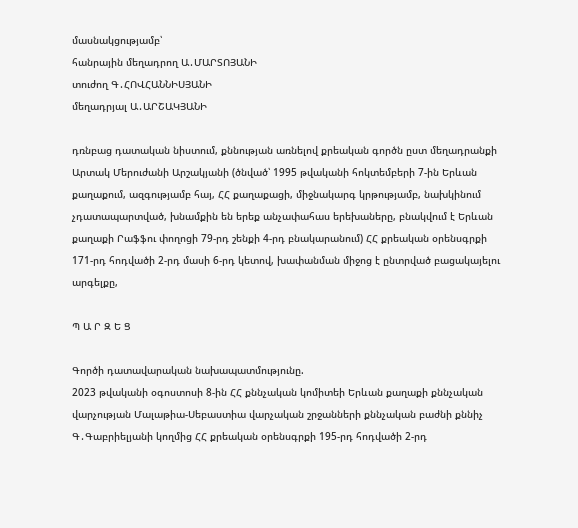մասնակցությամբ՝
հանրային մեղադրող Ա․ՄԱՐՏՈՅԱՆԻ
տուժող Գ․ՀՈՎՀԱՆՆԻՍՅԱՆԻ
մեղադրյալ Ա․ԱՐՇԱԿՅԱՆԻ

դռնբաց դատական նիստում, քննության առնելով քրեական գործն ըստ մեղադրանքի Արտակ Մերուժանի Արշակյանի (ծնված՝ 1995 թվականի հոկտեմբերի 7-ին Երևան քաղաքում, ազգությամբ հայ, ՀՀ քաղաքացի, միջնակարգ կրթությամբ, նախկինում չդատապարտված, խնամքին են երեք անչափահաս երեխաները, բնակվում է Երևան քաղաքի Րաֆֆու փողոցի 79-րդ շենքի 4-րդ բնակարանում) ՀՀ քրեական օրենսգրքի 171-րդ հոդվածի 2-րդ մասի 6-րդ կետով, խափանման միջոց է ընտրված բացակայելու արգելքը,

Պ Ա Ր Զ Ե Ց

Գործի դատավարական նախապատմությունը.
2023 թվականի օգոստոսի 8-ին ՀՀ քննչական կոմիտեի Երևան քաղաքի քննչական վարչության Մալաթիա-Սեբաստիա վարչական շրջանների քննչական բաժնի քննիչ Գ․Գաբրիելյանի կողմից ՀՀ քրեական օրենսգրքի 195-րդ հոդվածի 2-րդ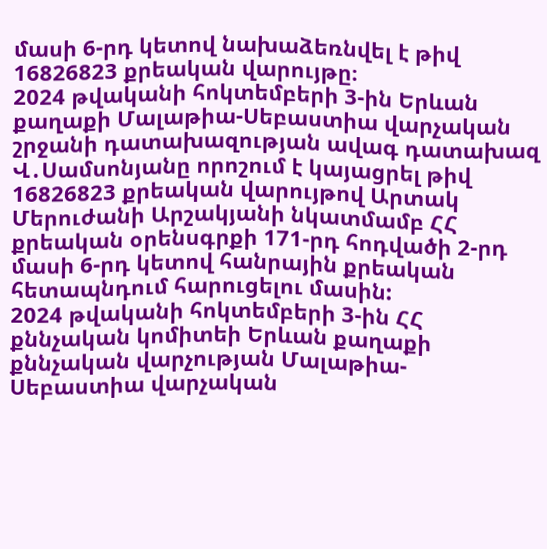մասի 6-րդ կետով նախաձեռնվել է թիվ 16826823 քրեական վարույթը։
2024 թվականի հոկտեմբերի 3-ին Երևան քաղաքի Մալաթիա-Սեբաստիա վարչական շրջանի դատախազության ավագ դատախազ Վ․Սամսոնյանը որոշում է կայացրել թիվ 16826823 քրեական վարույթով Արտակ Մերուժանի Արշակյանի նկատմամբ ՀՀ քրեական օրենսգրքի 171-րդ հոդվածի 2-րդ մասի 6-րդ կետով հանրային քրեական հետապնդում հարուցելու մասին:
2024 թվականի հոկտեմբերի 3-ին ՀՀ քննչական կոմիտեի Երևան քաղաքի քննչական վարչության Մալաթիա-Սեբաստիա վարչական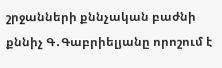շրջանների քննչական բաժնի քննիչ Գ․Գաբրիելյանը որոշում է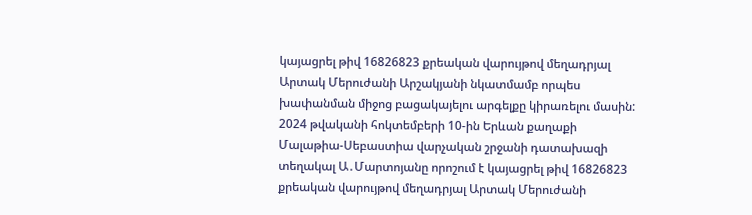կայացրել թիվ 16826823 քրեական վարույթով մեղադրյալ Արտակ Մերուժանի Արշակյանի նկատմամբ որպես խափանման միջոց բացակայելու արգելքը կիրառելու մասին:
2024 թվականի հոկտեմբերի 10-ին Երևան քաղաքի Մալաթիա-Սեբաստիա վարչական շրջանի դատախազի տեղակալ Ա․Մարտոյանը որոշում է կայացրել թիվ 16826823 քրեական վարույթով մեղադրյալ Արտակ Մերուժանի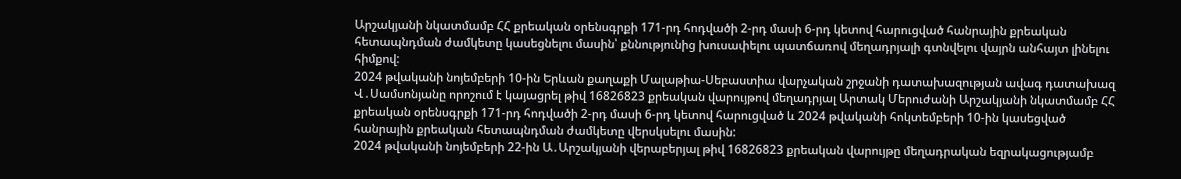Արշակյանի նկատմամբ ՀՀ քրեական օրենսգրքի 171-րդ հոդվածի 2-րդ մասի 6-րդ կետով հարուցված հանրային քրեական հետապնդման ժամկետը կասեցնելու մասին՝ քննությունից խուսափելու պատճառով մեղադրյալի գտնվելու վայրն անհայտ լինելու հիմքով:
2024 թվականի նոյեմբերի 10-ին Երևան քաղաքի Մալաթիա-Սեբաստիա վարչական շրջանի դատախազության ավագ դատախազ Վ․Սամսոնյանը որոշում է կայացրել թիվ 16826823 քրեական վարույթով մեղադրյալ Արտակ Մերուժանի Արշակյանի նկատմամբ ՀՀ քրեական օրենսգրքի 171-րդ հոդվածի 2-րդ մասի 6-րդ կետով հարուցված և 2024 թվականի հոկտեմբերի 10-ին կասեցված հանրային քրեական հետապնդման ժամկետը վերսկսելու մասին:
2024 թվականի նոյեմբերի 22-ին Ա․Արշակյանի վերաբերյալ թիվ 16826823 քրեական վարույթը մեղադրական եզրակացությամբ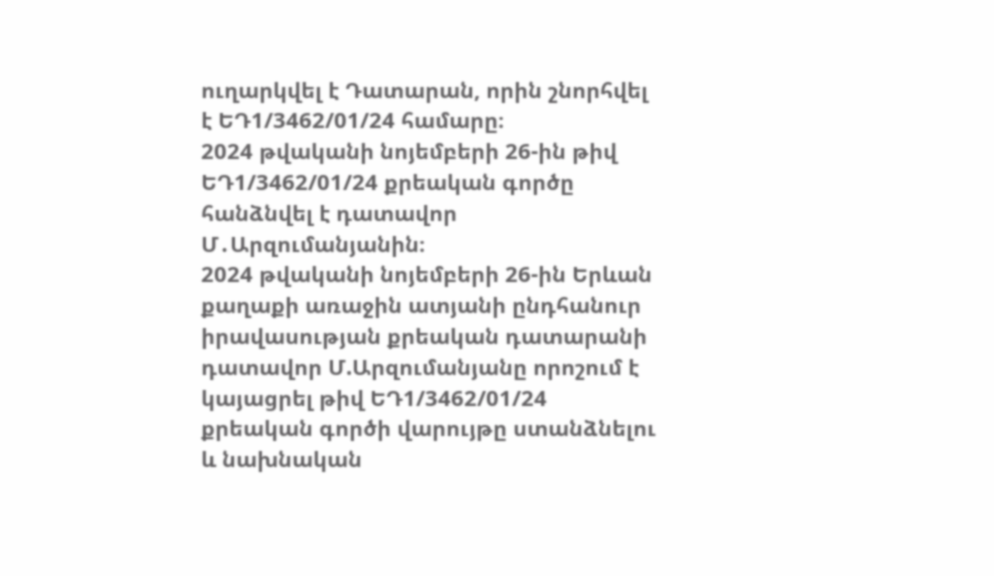ուղարկվել է Դատարան, որին շնորհվել է ԵԴ1/3462/01/24 համարը։
2024 թվականի նոյեմբերի 26-ին թիվ ԵԴ1/3462/01/24 քրեական գործը հանձնվել է դատավոր Մ․Արզումանյանին։
2024 թվականի նոյեմբերի 26-ին Երևան քաղաքի առաջին ատյանի ընդհանուր իրավասության քրեական դատարանի դատավոր Մ.Արզումանյանը որոշում է կայացրել թիվ ԵԴ1/3462/01/24 քրեական գործի վարույթը ստանձնելու և նախնական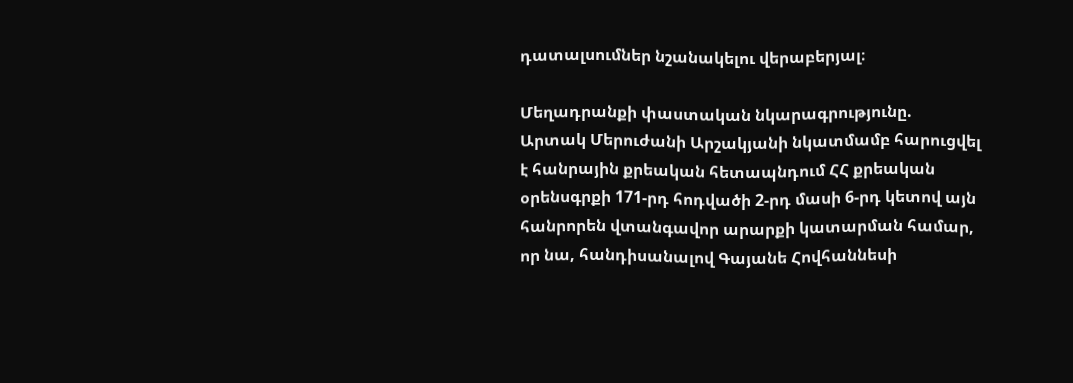դատալսումներ նշանակելու վերաբերյալ։

Մեղադրանքի փաստական նկարագրությունը.
Արտակ Մերուժանի Արշակյանի նկատմամբ հարուցվել է հանրային քրեական հետապնդում ՀՀ քրեական օրենսգրքի 171-րդ հոդվածի 2-րդ մասի 6-րդ կետով այն հանրորեն վտանգավոր արարքի կատարման համար, որ նա, հանդիսանալով Գայանե Հովհաննեսի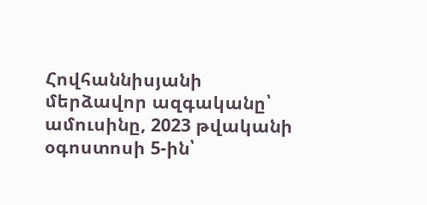Հովհաննիսյանի մերձավոր ազգականը՝ ամուսինը, 2023 թվականի օգոստոսի 5-ին՝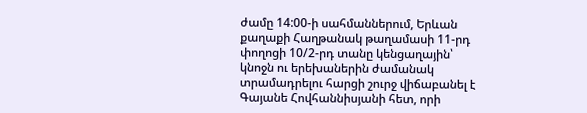ժամը 14:00-ի սահմաններում, Երևան քաղաքի Հաղթանակ թաղամասի 11-րդ փողոցի 10/2-րդ տանը կենցաղային՝ կնոջն ու երեխաներին ժամանակ տրամադրելու հարցի շուրջ վիճաբանել է Գայանե Հովհաննիսյանի հետ, որի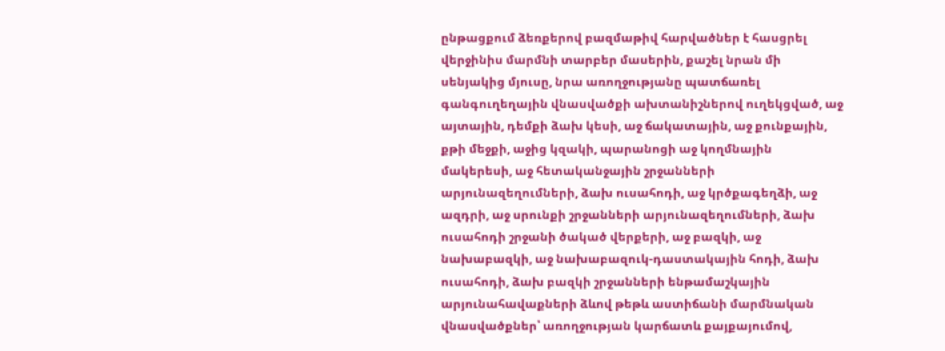ընթացքում ձեռքերով բազմաթիվ հարվածներ է հասցրել վերջինիս մարմնի տարբեր մասերին, քաշել նրան մի սենյակից մյուսը, նրա առողջությանը պատճառել գանգուղեղային վնասվածքի ախտանիշներով ուղեկցված, աջ այտային, դեմքի ձախ կեսի, աջ ճակատային, աջ քունքային, քթի մեջքի, աջից կզակի, պարանոցի աջ կողմնային մակերեսի, աջ հետականջային շրջանների արյունազեղումների, ձախ ուսահոդի, աջ կրծքագեղձի, աջ ազդրի, աջ սրունքի շրջանների արյունազեղումների, ձախ ուսահոդի շրջանի ծակած վերքերի, աջ բազկի, աջ նախաբազկի, աջ նախաբազուկ-դաստակային հոդի, ձախ ուսահոդի, ձախ բազկի շրջանների ենթամաշկային արյունահավաքների ձևով թեթև աստիճանի մարմնական վնասվածքներ՝ առողջության կարճատև քայքայումով,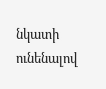նկատի ունենալով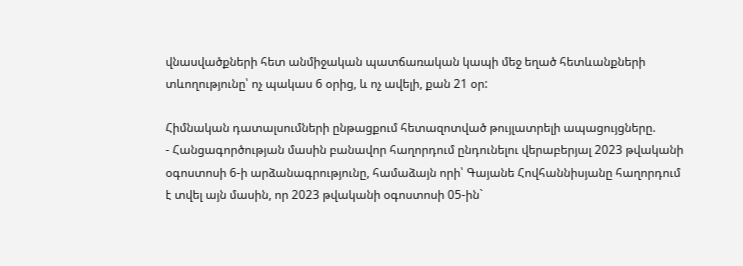վնասվածքների հետ անմիջական պատճառական կապի մեջ եղած հետևանքների տևողությունը՝ ոչ պակաս 6 օրից, և ոչ ավելի, քան 21 օր:

Հիմնական դատալսումների ընթացքում հետազոտված թույլատրելի ապացույցները.
- Հանցագործության մասին բանավոր հաղորդում ընդունելու վերաբերյալ 2023 թվականի օգոստոսի 6-ի արձանագրությունը, համաձայն որի՝ Գայանե Հովհաննիսյանը հաղորդում է տվել այն մասին, որ 2023 թվականի օգոստոսի 05-ին`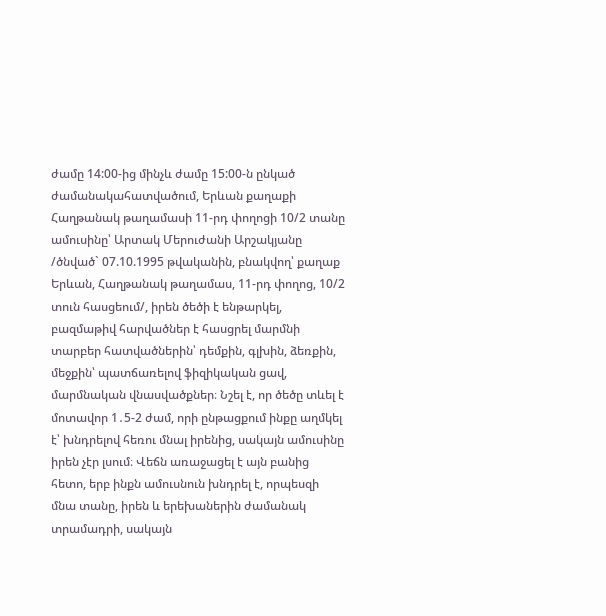ժամը 14:00-ից մինչև ժամը 15:00-ն ընկած ժամանակահատվածում, Երևան քաղաքի Հաղթանակ թաղամասի 11-րդ փողոցի 10/2 տանը ամուսինը՝ Արտակ Մերուժանի Արշակյանը /ծնված` 07.10.1995 թվականին, բնակվող՝ քաղաք Երևան, Հաղթանակ թաղամաս, 11-րդ փողոց, 10/2 տուն հասցեում/, իրեն ծեծի է ենթարկել, բազմաթիվ հարվածներ է հասցրել մարմնի տարբեր հատվածներին՝ դեմքին, գլխին, ձեռքին, մեջքին՝ պատճառելով ֆիզիկական ցավ, մարմնական վնասվածքներ։ Նշել է, որ ծեծը տևել է մոտավոր 1․5-2 ժամ, որի ընթացքում ինքը աղմկել է՝ խնդրելով հեռու մնալ իրենից, սակայն ամուսինը իրեն չէր լսում։ Վեճն առաջացել է այն բանից հետո, երբ ինքն ամուսնուն խնդրել է, որպեսզի մնա տանը, իրեն և երեխաներին ժամանակ տրամադրի, սակայն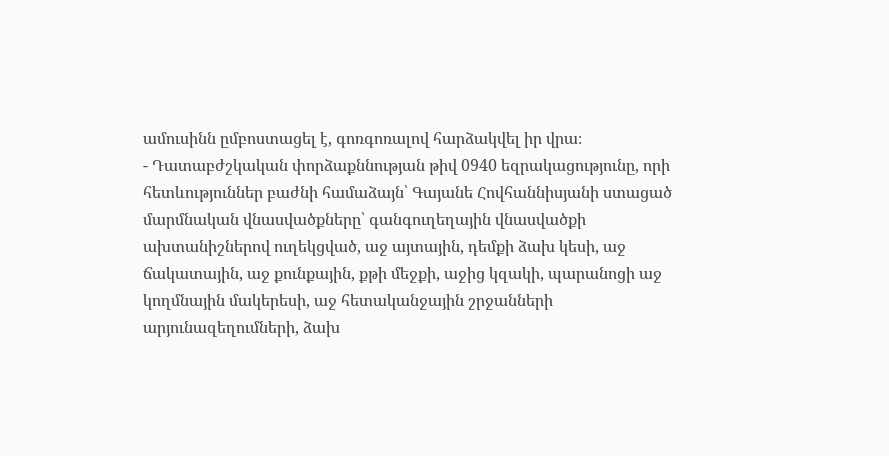ամուսինն ըմբոստացել է, գոռգոռալով հարձակվել իր վրա։
- Դատաբժշկական փորձաքննության թիվ 0940 եզրակացությունը, որի հետևություններ բաժնի համաձայն՝ Գայանե Հովհաննիսյանի ստացած մարմնական վնասվածքները՝ գանգուղեղային վնասվածքի ախտանիշներով ուղեկցված, աջ այտային, դեմքի ձախ կեսի, աջ ճակատային, աջ քունքային, քթի մեջքի, աջից կզակի, պարանոցի աջ կողմնային մակերեսի, աջ հետականջային շրջանների արյունազեղումների, ձախ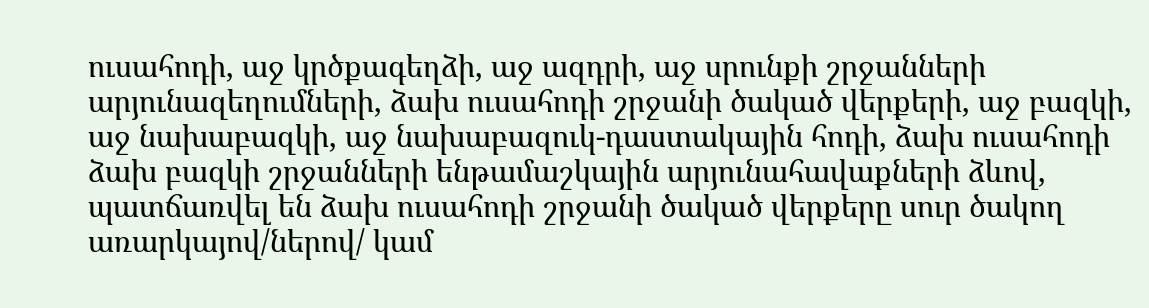ուսահոդի, աջ կրծքագեղձի, աջ ազդրի, աջ սրունքի շրջանների արյունազեղումների, ձախ ուսահոդի շրջանի ծակած վերքերի, աջ բազկի, աջ նախաբազկի, աջ նախաբազուկ-դաստակային հոդի, ձախ ուսահոդի ձախ բազկի շրջանների ենթամաշկային արյունահավաքների ձևով, պատճառվել են ձախ ուսահոդի շրջանի ծակած վերքերը սուր ծակող առարկայով/ներով/ կամ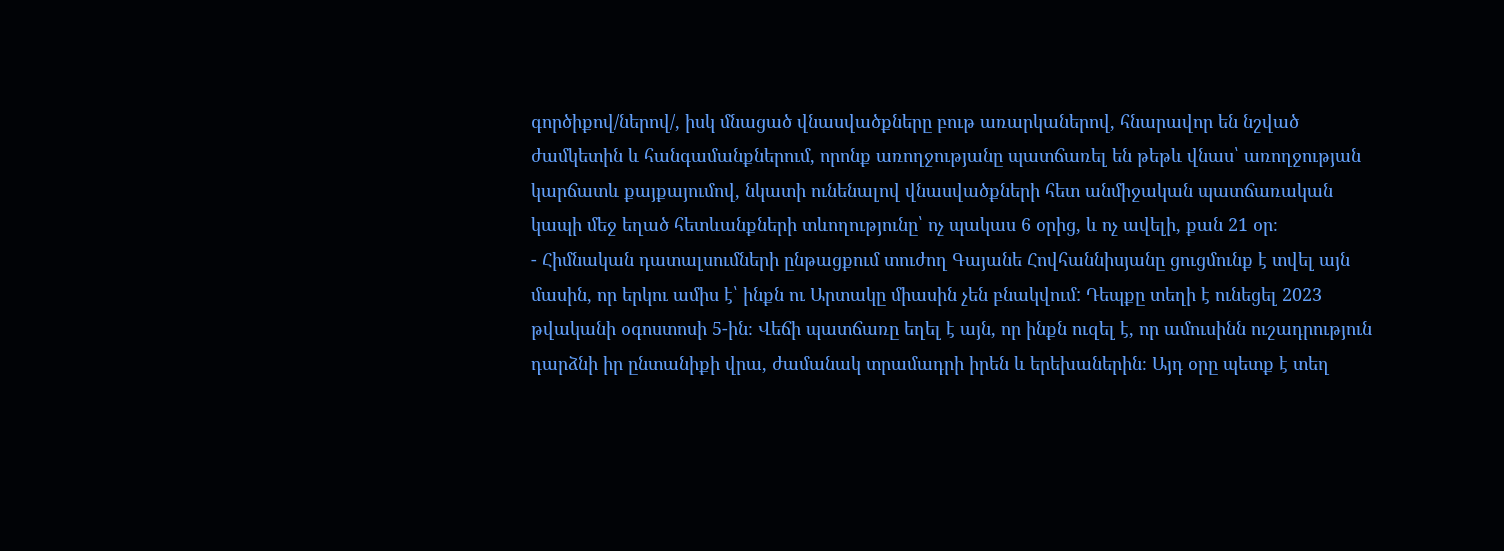գործիքով/ներով/, իսկ մնացած վնասվածքները բութ առարկաներով, հնարավոր են նշված ժամկետին և հանգամանքներում, որոնք առողջությանը պատճառել են թեթև վնաս՝ առողջության կարճատև քայքայումով, նկատի ունենալով վնասվածքների հետ անմիջական պատճառական կապի մեջ եղած հետևանքների տևողությունը՝ ոչ պակաս 6 օրից, և ոչ ավելի, քան 21 օր։
- Հիմնական դատալսումների ընթացքում տուժող Գայանե Հովհաննիսյանը ցուցմունք է տվել այն մասին, որ երկու ամիս է՝ ինքն ու Արտակը միասին չեն բնակվում: Դեպքը տեղի է ունեցել 2023 թվականի օգոստոսի 5-ին։ Վեճի պատճառը եղել է այն, որ ինքն ուզել է, որ ամուսինն ուշադրություն դարձնի իր ընտանիքի վրա, ժամանակ տրամադրի իրեն և երեխաներին։ Այդ օրը պետք է տեղ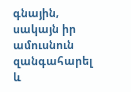գնային, սակայն իր ամուսնուն զանգահարել և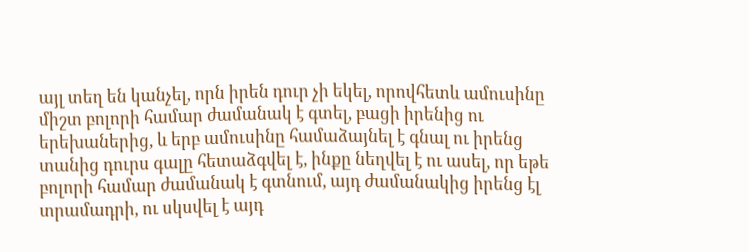այլ տեղ են կանչել, որն իրեն դուր չի եկել, որովհետև ամուսինը միշտ բոլորի համար ժամանակ է գտել, բացի իրենից ու երեխաներից, և երբ ամուսինը համաձայնել է գնալ ու իրենց տանից դուրս գալը հետաձգվել է, ինքը նեղվել է ու ասել, որ եթե բոլորի համար ժամանակ է գտնում, այդ ժամանակից իրենց էլ տրամադրի, ու սկսվել է այդ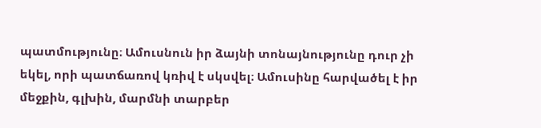պատմությունը։ Ամուսնուն իր ձայնի տոնայնությունը դուր չի եկել, որի պատճառով կռիվ է սկսվել։ Ամուսինը հարվածել է իր մեջքին, գլխին, մարմնի տարբեր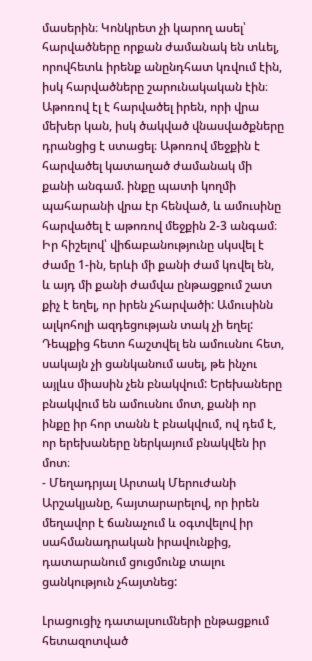մասերին։ Կոնկրետ չի կարող ասել՝ հարվածները որքան ժամանակ են տևել, որովհետև իրենք անընդհատ կռվում էին, իսկ հարվածները շարունակական էին։ Աթոռով էլ է հարվածել իրեն, որի վրա մեխեր կան, իսկ ծակված վնասվածքները դրանցից է ստացել։ Աթոռով մեջքին է հարվածել կատաղած ժամանակ մի քանի անգամ. ինքը պատի կողմի պահարանի վրա էր հենված, և ամուսինը հարվածել է աթոռով մեջքին 2-3 անգամ։ Իր հիշելով՝ վիճաբանությունը սկսվել է ժամը 1-ին, երևի մի քանի ժամ կռվել են, և այդ մի քանի ժամվա ընթացքում շատ քիչ է եղել, որ իրեն չհարվածի: Ամուսինն ալկոհոլի ազդեցության տակ չի եղել: Դեպքից հետո հաշտվել են ամուսնու հետ, սակայն չի ցանկանում ասել, թե ինչու այլևս միասին չեն բնակվում: Երեխաները բնակվում են ամուսնու մոտ, քանի որ ինքը իր հոր տանն է բնակվում, ով դեմ է, որ երեխաները ներկայում բնակվեն իր մոտ։
- Մեղադրյալ Արտակ Մերուժանի Արշակյանը, հայտարարելով, որ իրեն մեղավոր է ճանաչում և օգտվելով իր սահմանադրական իրավունքից, դատարանում ցուցմունք տալու ցանկություն չհայտնեց:

Լրացուցիչ դատալսումների ընթացքում հետազոտված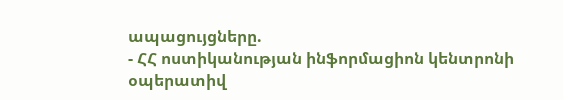ապացույցները.
- ՀՀ ոստիկանության ինֆորմացիոն կենտրոնի օպերատիվ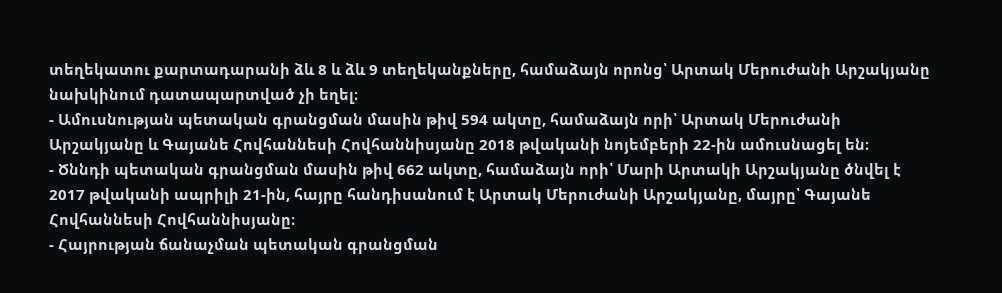տեղեկատու քարտադարանի ձև 8 և ձև 9 տեղեկանքները, համաձայն որոնց՝ Արտակ Մերուժանի Արշակյանը նախկինում դատապարտված չի եղել։
- Ամուսնության պետական գրանցման մասին թիվ 594 ակտը, համաձայն որի՝ Արտակ Մերուժանի Արշակյանը և Գայանե Հովհաննեսի Հովհաննիսյանը 2018 թվականի նոյեմբերի 22-ին ամուսնացել են։
- Ծննդի պետական գրանցման մասին թիվ 662 ակտը, համաձայն որի՝ Մարի Արտակի Արշակյանը ծնվել է 2017 թվականի ապրիլի 21-ին, հայրը հանդիսանում է Արտակ Մերուժանի Արշակյանը, մայրը՝ Գայանե Հովհաննեսի Հովհաննիսյանը։
- Հայրության ճանաչման պետական գրանցման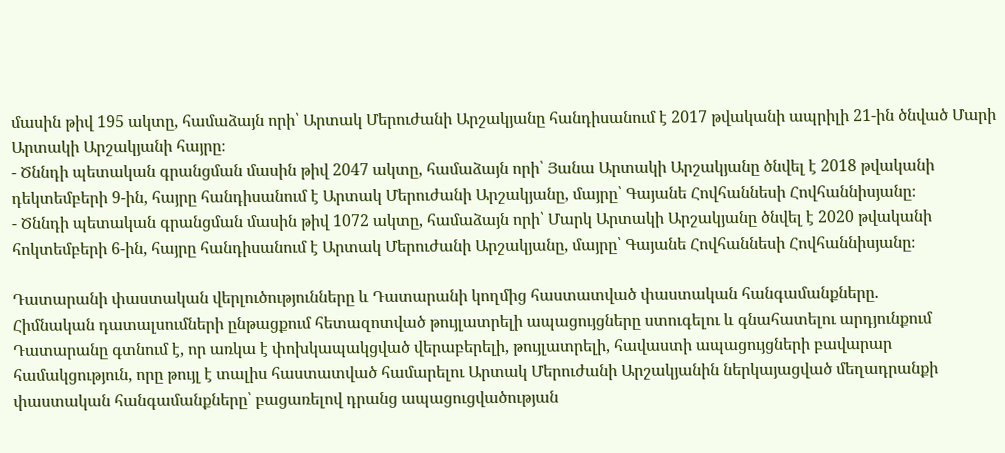մասին թիվ 195 ակտը, համաձայն որի՝ Արտակ Մերուժանի Արշակյանը հանդիսանում է 2017 թվականի ապրիլի 21-ին ծնված Մարի Արտակի Արշակյանի հայրը։
- Ծննդի պետական գրանցման մասին թիվ 2047 ակտը, համաձայն որի՝ Յանա Արտակի Արշակյանը ծնվել է 2018 թվականի դեկտեմբերի 9-ին, հայրը հանդիսանում է Արտակ Մերուժանի Արշակյանը, մայրը՝ Գայանե Հովհաննեսի Հովհաննիսյանը։
- Ծննդի պետական գրանցման մասին թիվ 1072 ակտը, համաձայն որի՝ Մարկ Արտակի Արշակյանը ծնվել է 2020 թվականի հոկտեմբերի 6-ին, հայրը հանդիսանում է Արտակ Մերուժանի Արշակյանը, մայրը՝ Գայանե Հովհաննեսի Հովհաննիսյանը։

Դատարանի փաստական վերլուծությունները և Դատարանի կողմից հաստատված փաստական հանգամանքները.
Հիմնական դատալսումների ընթացքում հետազոտված թույլատրելի ապացույցները ստուգելու և գնահատելու արդյունքում Դատարանը գտնում է, որ առկա է փոխկապակցված վերաբերելի, թույլատրելի, հավաստի ապացույցների բավարար համակցություն, որը թույլ է տալիս հաստատված համարելու Արտակ Մերուժանի Արշակյանին ներկայացված մեղադրանքի փաստական հանգամանքները՝ բացառելով դրանց ապացուցվածության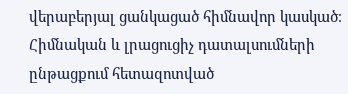վերաբերյալ ցանկացած հիմնավոր կասկած։
Հիմնական և լրացուցիչ դատալսումների ընթացքում հետազոտված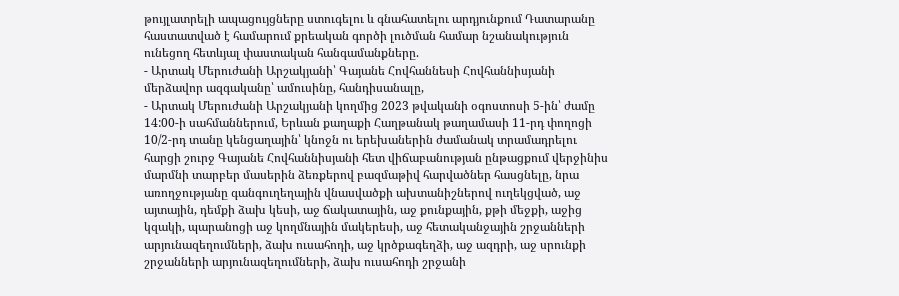թույլատրելի ապացույցները ստուգելու և գնահատելու արդյունքում Դատարանը հաստատված է համարում քրեական գործի լուծման համար նշանակություն ունեցող հետևյալ փաստական հանգամանքները.
- Արտակ Մերուժանի Արշակյանի՝ Գայանե Հովհաննեսի Հովհաննիսյանի մերձավոր ազգականը՝ ամուսինը, հանդիսանալը,
- Արտակ Մերուժանի Արշակյանի կողմից 2023 թվականի օգոստոսի 5-ին՝ ժամը 14:00-ի սահմաններում, Երևան քաղաքի Հաղթանակ թաղամասի 11-րդ փողոցի 10/2-րդ տանը կենցաղային՝ կնոջն ու երեխաներին ժամանակ տրամադրելու հարցի շուրջ Գայանե Հովհաննիսյանի հետ վիճաբանության ընթացքում վերջինիս մարմնի տարբեր մասերին ձեռքերով բազմաթիվ հարվածներ հասցնելը, նրա առողջությանը գանգուղեղային վնասվածքի ախտանիշներով ուղեկցված, աջ այտային, դեմքի ձախ կեսի, աջ ճակատային, աջ քունքային, քթի մեջքի, աջից կզակի, պարանոցի աջ կողմնային մակերեսի, աջ հետականջային շրջանների արյունազեղումների, ձախ ուսահոդի, աջ կրծքագեղձի, աջ ազդրի, աջ սրունքի շրջանների արյունազեղումների, ձախ ուսահոդի շրջանի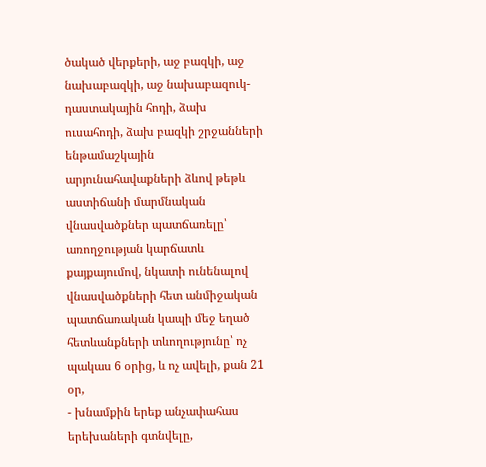ծակած վերքերի, աջ բազկի, աջ նախաբազկի, աջ նախաբազուկ-դաստակային հոդի, ձախ ուսահոդի, ձախ բազկի շրջանների ենթամաշկային արյունահավաքների ձևով թեթև աստիճանի մարմնական վնասվածքներ պատճառելը՝ առողջության կարճատև քայքայումով, նկատի ունենալով վնասվածքների հետ անմիջական պատճառական կապի մեջ եղած հետևանքների տևողությունը՝ ոչ պակաս 6 օրից, և ոչ ավելի, քան 21 օր,
- խնամքին երեք անչափահաս երեխաների գտնվելը,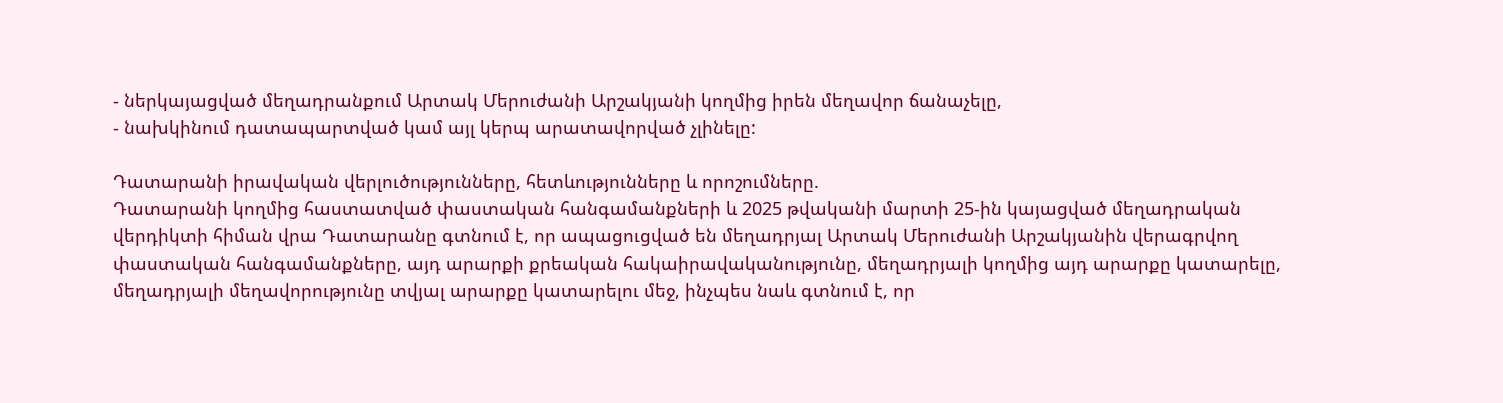- ներկայացված մեղադրանքում Արտակ Մերուժանի Արշակյանի կողմից իրեն մեղավոր ճանաչելը,
- նախկինում դատապարտված կամ այլ կերպ արատավորված չլինելը:

Դատարանի իրավական վերլուծությունները, հետևությունները և որոշումները.
Դատարանի կողմից հաստատված փաստական հանգամանքների և 2025 թվականի մարտի 25-ին կայացված մեղադրական վերդիկտի հիման վրա Դատարանը գտնում է, որ ապացուցված են մեղադրյալ Արտակ Մերուժանի Արշակյանին վերագրվող փաստական հանգամանքները, այդ արարքի քրեական հակաիրավականությունը, մեղադրյալի կողմից այդ արարքը կատարելը, մեղադրյալի մեղավորությունը տվյալ արարքը կատարելու մեջ, ինչպես նաև գտնում է, որ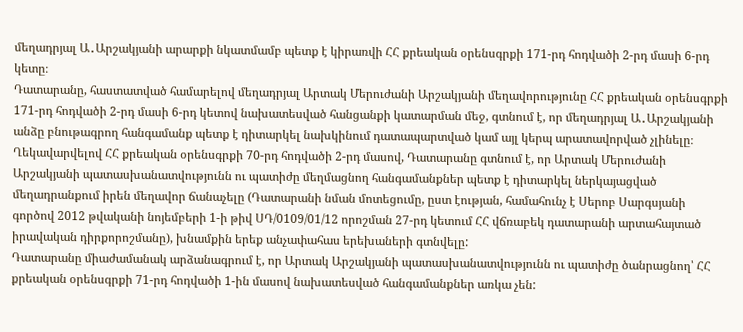մեղադրյալ Ա․Արշակյանի արարքի նկատմամբ պետք է կիրառվի ՀՀ քրեական օրենսգրքի 171-րդ հոդվածի 2-րդ մասի 6-րդ կետը։
Դատարանը, հաստատված համարելով մեղադրյալ Արտակ Մերուժանի Արշակյանի մեղավորությունը ՀՀ քրեական օրենսգրքի 171-րդ հոդվածի 2-րդ մասի 6-րդ կետով նախատեսված հանցանքի կատարման մեջ, գտնում է, որ մեղադրյալ Ա․Արշակյանի անձը բնութագրող հանգամանք պետք է դիտարկել նախկինում դատապարտված կամ այլ կերպ արատավորված չլինելը։
Ղեկավարվելով ՀՀ քրեական օրենսգրքի 70-րդ հոդվածի 2-րդ մասով, Դատարանը գտնում է, որ Արտակ Մերուժանի Արշակյանի պատասխանատվությունն ու պատիժը մեղմացնող հանգամանքներ պետք է դիտարկել ներկայացված մեղադրանքում իրեն մեղավոր ճանաչելը (Դատարանի նման մոտեցումը, ըստ էության, համահունչ է Սերոբ Սարգսյանի գործով 2012 թվականի նոյեմբերի 1-ի թիվ ՍԴ/0109/01/12 որոշման 27-րդ կետում ՀՀ վճռաբեկ դատարանի արտահայտած իրավական դիրքորոշմանը), խնամքին երեք անչափահաս երեխաների գտնվելը:
Դատարանը միաժամանակ արձանագրում է, որ Արտակ Արշակյանի պատասխանատվությունն ու պատիժը ծանրացնող՝ ՀՀ քրեական օրենսգրքի 71-րդ հոդվածի 1-ին մասով նախատեսված հանգամանքներ առկա չեն: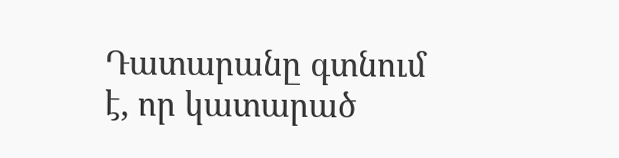Դատարանը գտնում է, որ կատարած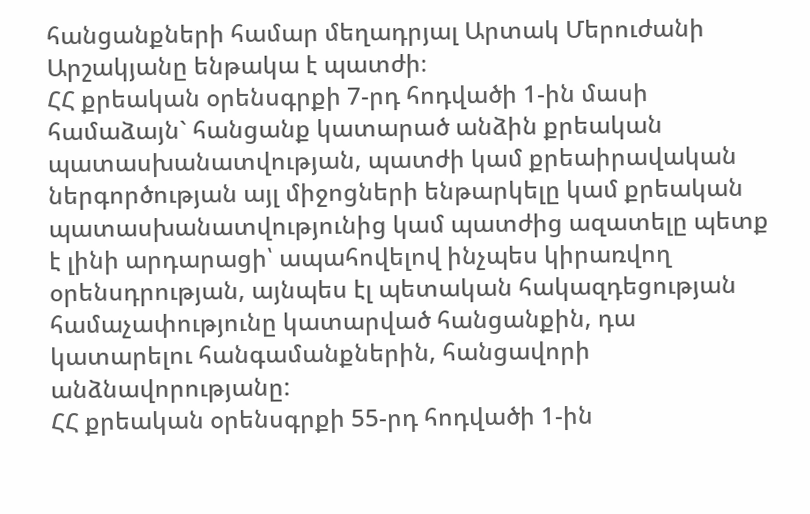հանցանքների համար մեղադրյալ Արտակ Մերուժանի Արշակյանը ենթակա է պատժի։
ՀՀ քրեական օրենսգրքի 7-րդ հոդվածի 1-ին մասի համաձայն` հանցանք կատարած անձին քրեական պատասխանատվության, պատժի կամ քրեաիրավական ներգործության այլ միջոցների ենթարկելը կամ քրեական պատասխանատվությունից կամ պատժից ազատելը պետք է լինի արդարացի՝ ապահովելով ինչպես կիրառվող օրենսդրության, այնպես էլ պետական հակազդեցության համաչափությունը կատարված հանցանքին, դա կատարելու հանգամանքներին, հանցավորի անձնավորությանը:
ՀՀ քրեական օրենսգրքի 55-րդ հոդվածի 1-ին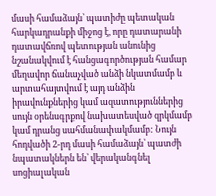մասի համաձայն՝ պատիժը պետական հարկադրանքի միջոց է, որը դատարանի դատավճռով պետության անունից նշանակվում է հանցագործության համար մեղավոր ճանաչված անձի նկատմամբ և արտահայտվում է այդ անձին իրավունքներից կամ ազատություններից սույն օրենսգրքով նախատեսված զրկմամբ կամ դրանց սահմանափակմամբ: Նույն հոդվածի 2-րդ մասի համաձայն՝ պատժի նպատակներն են՝ վերականգնել սոցիալական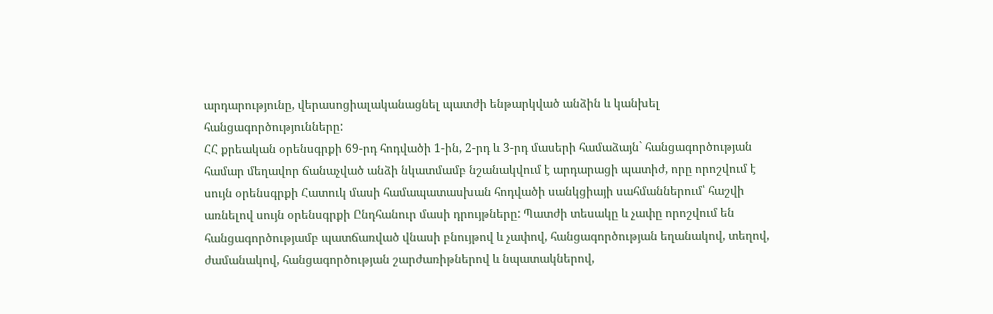արդարությունը, վերասոցիալականացնել պատժի ենթարկված անձին և կանխել հանցագործությունները:
ՀՀ քրեական օրենսգրքի 69-րդ հոդվածի 1-ին, 2-րդ և 3-րդ մասերի համաձայն` հանցագործության համար մեղավոր ճանաչված անձի նկատմամբ նշանակվում է արդարացի պատիժ, որը որոշվում է սույն օրենսգրքի Հատուկ մասի համապատասխան հոդվածի սանկցիայի սահմաններում՝ հաշվի առնելով սույն օրենսգրքի Ընդհանուր մասի դրույթները: Պատժի տեսակը և չափը որոշվում են հանցագործությամբ պատճառված վնասի բնույթով և չափով, հանցագործության եղանակով, տեղով, ժամանակով, հանցագործության շարժառիթներով և նպատակներով,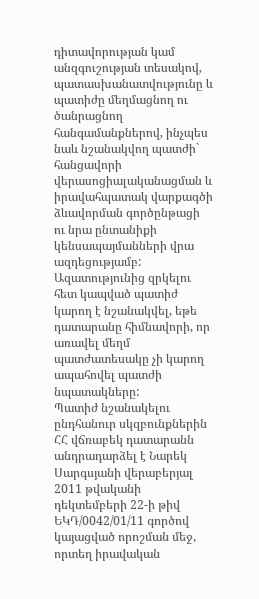դիտավորության կամ անզգուշության տեսակով, պատասխանատվությունը և պատիժը մեղմացնող ու ծանրացնող հանգամանքներով, ինչպես նաև նշանակվող պատժի` հանցավորի վերասոցիալականացման և իրավահպատակ վարքագծի ձևավորման գործընթացի ու նրա ընտանիքի կենսապայմանների վրա ազդեցությամբ: Ազատությունից զրկելու հետ կապված պատիժ կարող է նշանակվել, եթե դատարանը հիմնավորի, որ առավել մեղմ պատժատեսակը չի կարող ապահովել պատժի նպատակները:
Պատիժ նշանակելու ընդհանուր սկզբունքներին ՀՀ վճռաբեկ դատարանն անդրադարձել է Նարեկ Սարգսյանի վերաբերյալ 2011 թվականի դեկտեմբերի 22-ի թիվ ԵԿԴ/0042/01/11 գործով կայացված որոշման մեջ, որտեղ իրավական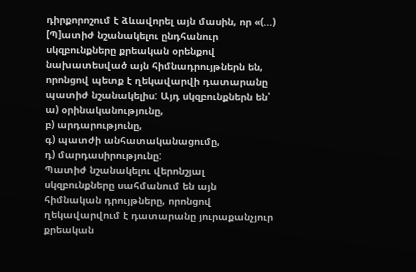դիրքորոշում է ձևավորել այն մասին, որ «(...) [Պ]ատիժ նշանակելու ընդհանուր սկզբունքները քրեական օրենքով նախատեսված այն հիմնադրույթներն են, որոնցով պետք է ղեկավարվի դատարանը պատիժ նշանակելիս: Այդ սկզբունքներն են՝
ա) օրինականությունը,
բ) արդարությունը,
գ) պատժի անհատականացումը,
դ) մարդասիրությունը:
Պատիժ նշանակելու վերոնշյալ սկզբունքները սահմանում են այն հիմնական դրույթները, որոնցով ղեկավարվում է դատարանը յուրաքանչյուր քրեական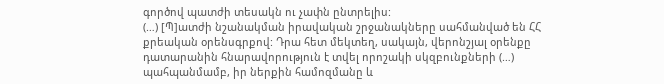գործով պատժի տեսակն ու չափն ընտրելիս:
(…) [Պ]ատժի նշանակման իրավական շրջանակները սահմանված են ՀՀ քրեական օրենսգրքով: Դրա հետ մեկտեղ, սակայն, վերոնշյալ օրենքը դատարանին հնարավորություն է տվել որոշակի սկզբունքների (…) պահպանմամբ, իր ներքին համոզմանը և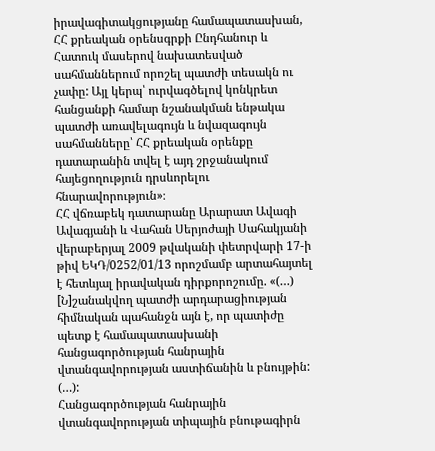իրավագիտակցությանը համապատասխան, ՀՀ քրեական օրենսգրքի Ընդհանուր և Հատուկ մասերով նախատեսված սահմաններում որոշել պատժի տեսակն ու չափը: Այլ կերպ՝ ուրվագծելով կոնկրետ հանցանքի համար նշանակման ենթակա պատժի առավելագույն և նվազագույն սահմանները՝ ՀՀ քրեական օրենքը դատարանին տվել է այդ շրջանակում հայեցողություն դրսևորելու հնարավորություն»։
ՀՀ վճռաբեկ դատարանը Արարատ Ավագի Ավագյանի և Վահան Սերյոժայի Սահակյանի վերաբերյալ 2009 թվականի փետրվարի 17-ի թիվ ԵԿԴ/0252/01/13 որոշմամբ արտահայտել է հետևյալ իրավական դիրքորոշումը. «(…) [Ն]շանակվող պատժի արդարացիության հիմնական պահանջն այն է, որ պատիժը պետք է համապատասխանի հանցագործության հանրային վտանգավորության աստիճանին և բնույթին:
(…):
Հանցագործության հանրային վտանգավորության տիպային բնութագիրն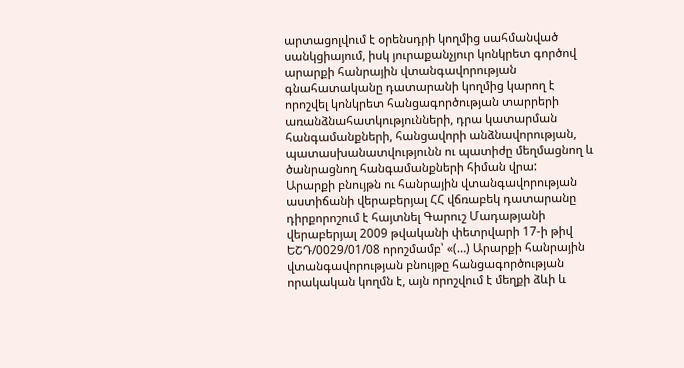արտացոլվում է օրենսդրի կողմից սահմանված սանկցիայում, իսկ յուրաքանչյուր կոնկրետ գործով արարքի հանրային վտանգավորության գնահատականը դատարանի կողմից կարող է որոշվել կոնկրետ հանցագործության տարրերի առանձնահատկությունների, դրա կատարման հանգամանքների, հանցավորի անձնավորության, պատասխանատվությունն ու պատիժը մեղմացնող և ծանրացնող հանգամանքների հիման վրա:
Արարքի բնույթն ու հանրային վտանգավորության աստիճանի վերաբերյալ ՀՀ վճռաբեկ դատարանը դիրքորոշում է հայտնել Գարուշ Մադաթյանի վերաբերյալ 2009 թվականի փետրվարի 17-ի թիվ ԵՇԴ/0029/01/08 որոշմամբ՝ «(…) Արարքի հանրային վտանգավորության բնույթը հանցագործության որակական կողմն է, այն որոշվում է մեղքի ձևի և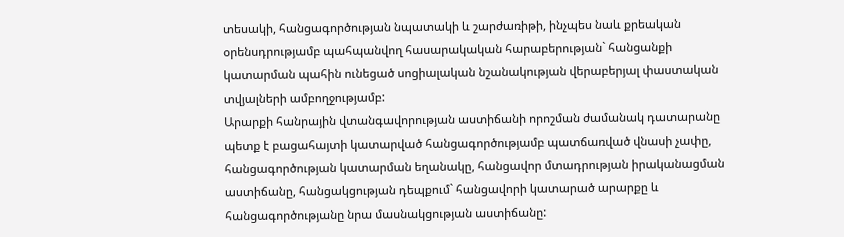տեսակի, հանցագործության նպատակի և շարժառիթի, ինչպես նաև քրեական օրենսդրությամբ պահպանվող հասարակական հարաբերության` հանցանքի կատարման պահին ունեցած սոցիալական նշանակության վերաբերյալ փաստական տվյալների ամբողջությամբ:
Արարքի հանրային վտանգավորության աստիճանի որոշման ժամանակ դատարանը պետք է բացահայտի կատարված հանցագործությամբ պատճառված վնասի չափը, հանցագործության կատարման եղանակը, հանցավոր մտադրության իրականացման աստիճանը, հանցակցության դեպքում` հանցավորի կատարած արարքը և հանցագործությանը նրա մասնակցության աստիճանը: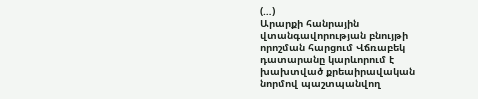(…)
Արարքի հանրային վտանգավորության բնույթի որոշման հարցում Վճռաբեկ դատարանը կարևորում է խախտված քրեաիրավական նորմով պաշտպանվող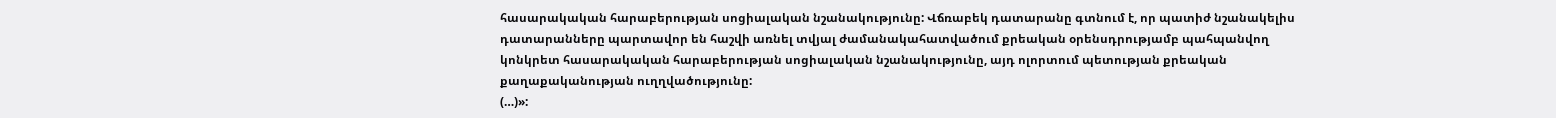հասարակական հարաբերության սոցիալական նշանակությունը: Վճռաբեկ դատարանը գտնում է, որ պատիժ նշանակելիս դատարանները պարտավոր են հաշվի առնել տվյալ ժամանակահատվածում քրեական օրենսդրությամբ պահպանվող կոնկրետ հասարակական հարաբերության սոցիալական նշանակությունը, այդ ոլորտում պետության քրեական քաղաքականության ուղղվածությունը:
(…)»: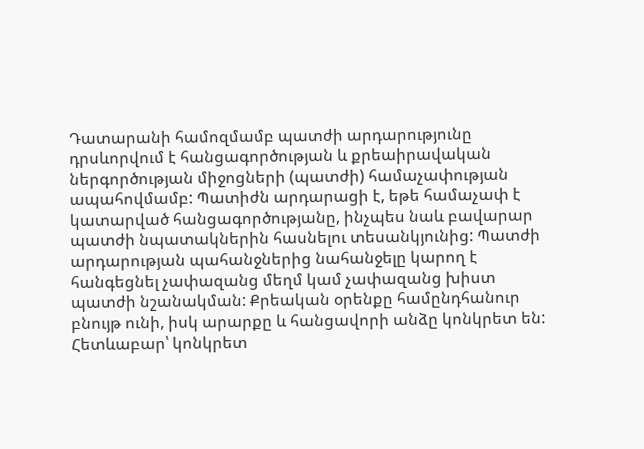Դատարանի համոզմամբ պատժի արդարությունը դրսևորվում է հանցագործության և քրեաիրավական ներգործության միջոցների (պատժի) համաչափության ապահովմամբ: Պատիժն արդարացի է, եթե համաչափ է կատարված հանցագործությանը, ինչպես նաև բավարար պատժի նպատակներին հասնելու տեսանկյունից: Պատժի արդարության պահանջներից նահանջելը կարող է հանգեցնել չափազանց մեղմ կամ չափազանց խիստ պատժի նշանակման: Քրեական օրենքը համընդհանուր բնույթ ունի, իսկ արարքը և հանցավորի անձը կոնկրետ են: Հետևաբար՝ կոնկրետ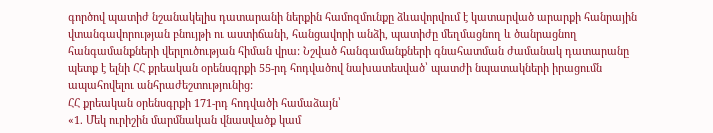գործով պատիժ նշանակելիս դատարանի ներքին համոզմունքը ձևավորվում է կատարված արարքի հանրային վտանգավորության բնույթի ու աստիճանի, հանցավորի անձի, պատիժը մեղմացնող և ծանրացնող հանգամանքների վերլուծության հիման վրա: Նշված հանգամանքների գնահատման ժամանակ դատարանը պետք է ելնի ՀՀ քրեական օրենսգրքի 55-րդ հոդվածով նախատեսված՝ պատժի նպատակների իրացումն ապահովելու անհրաժեշտությունից:
ՀՀ քրեական օրենսգրքի 171-րդ հոդվածի համաձայն՝
«1. Մեկ ուրիշին մարմնական վնասվածք կամ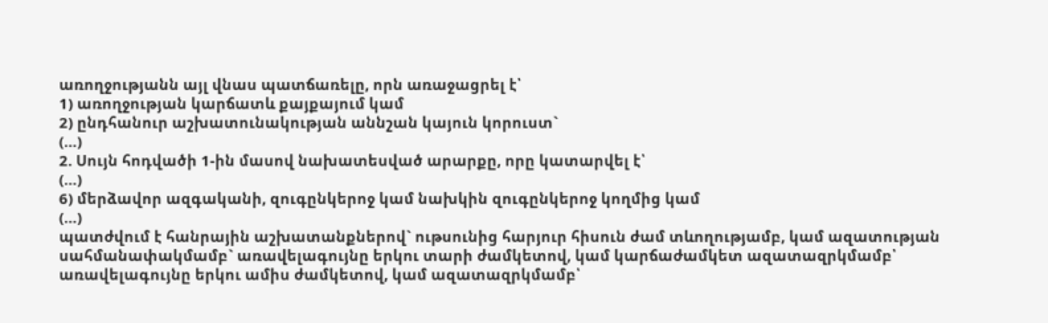առողջությանն այլ վնաս պատճառելը, որն առաջացրել է՝
1) առողջության կարճատև քայքայում կամ
2) ընդհանուր աշխատունակության աննշան կայուն կորուստ`
(…)
2. Սույն հոդվածի 1-ին մասով նախատեսված արարքը, որը կատարվել է՝
(…)
6) մերձավոր ազգականի, զուգընկերոջ կամ նախկին զուգընկերոջ կողմից կամ
(…)
պատժվում է հանրային աշխատանքներով` ութսունից հարյուր հիսուն ժամ տևողությամբ, կամ ազատության սահմանափակմամբ` առավելագույնը երկու տարի ժամկետով, կամ կարճաժամկետ ազատազրկմամբ՝ առավելագույնը երկու ամիս ժամկետով, կամ ազատազրկմամբ՝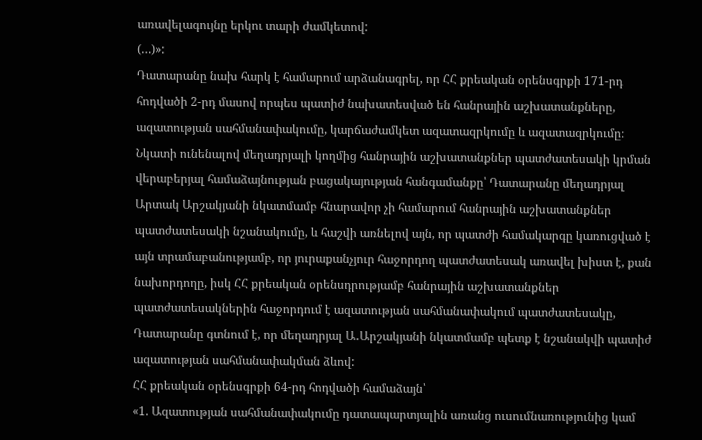առավելագույնը երկու տարի ժամկետով:
(…)»:
Դատարանը նախ հարկ է համարում արձանագրել, որ ՀՀ քրեական օրենսգրքի 171-րդ հոդվածի 2-րդ մասով որպես պատիժ նախատեսված են հանրային աշխատանքները, ազատության սահմանափակումը, կարճաժամկետ ազատազրկումը և ազատազրկումը։
Նկատի ունենալով մեղադրյալի կողմից հանրային աշխատանքներ պատժատեսակի կրման վերաբերյալ համաձայնության բացակայության հանգամանքը՝ Դատարանը մեղադրյալ Արտակ Արշակյանի նկատմամբ հնարավոր չի համարում հանրային աշխատանքներ պատժատեսակի նշանակումը, և հաշվի առնելով այն, որ պատժի համակարգը կառուցված է այն տրամաբանությամբ, որ յուրաքանչյուր հաջորդող պատժատեսակ առավել խիստ է, քան նախորդողը, իսկ ՀՀ քրեական օրենսդրությամբ հանրային աշխատանքներ պատժատեսակներին հաջորդում է ազատության սահմանափակում պատժատեսակը, Դատարանը գտնում է, որ մեղադրյալ Ա․Արշակյանի նկատմամբ պետք է նշանակվի պատիժ ազատության սահմանափակման ձևով:
ՀՀ քրեական օրենսգրքի 64-րդ հոդվածի համաձայն՝
«1. Ազատության սահմանափակումը դատապարտյալին առանց ուսումնառությունից կամ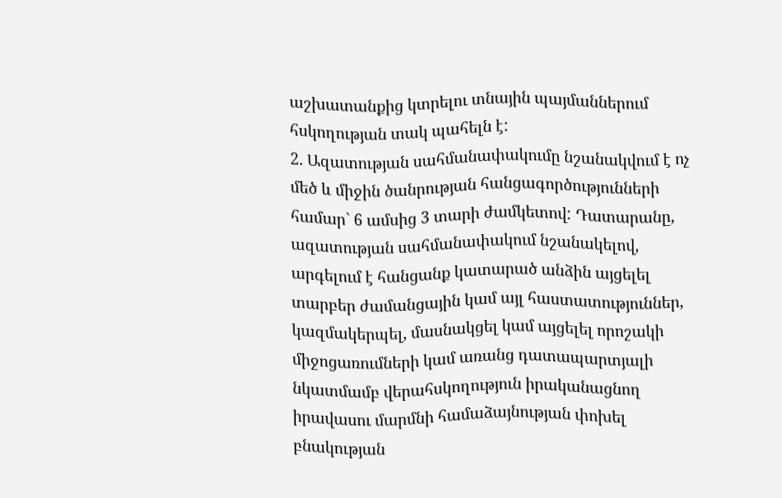աշխատանքից կտրելու տնային պայմաններում հսկողության տակ պահելն է:
2. Ազատության սահմանափակումը նշանակվում է ոչ մեծ և միջին ծանրության հանցագործությունների համար` 6 ամսից 3 տարի ժամկետով: Դատարանը, ազատության սահմանափակում նշանակելով, արգելում է հանցանք կատարած անձին այցելել տարբեր ժամանցային կամ այլ հաստատություններ, կազմակերպել, մասնակցել կամ այցելել որոշակի միջոցառումների կամ առանց դատապարտյալի նկատմամբ վերահսկողություն իրականացնող իրավասու մարմնի համաձայնության փոխել բնակության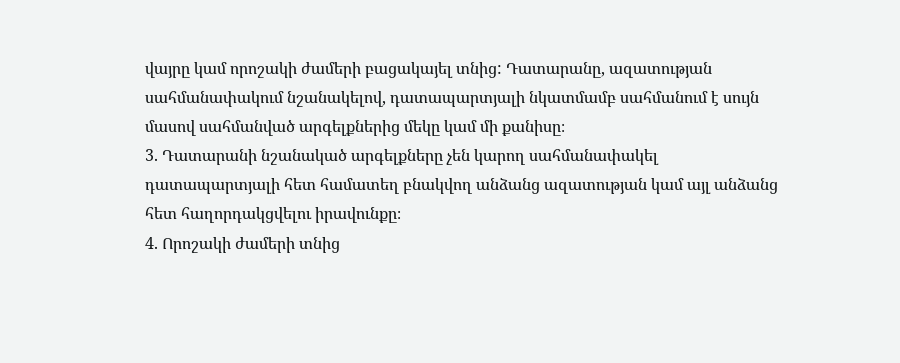վայրը կամ որոշակի ժամերի բացակայել տնից: Դատարանը, ազատության սահմանափակում նշանակելով, դատապարտյալի նկատմամբ սահմանում է սույն մասով սահմանված արգելքներից մեկը կամ մի քանիսը։
3. Դատարանի նշանակած արգելքները չեն կարող սահմանափակել դատապարտյալի հետ համատեղ բնակվող անձանց ազատության կամ այլ անձանց հետ հաղորդակցվելու իրավունքը։
4. Որոշակի ժամերի տնից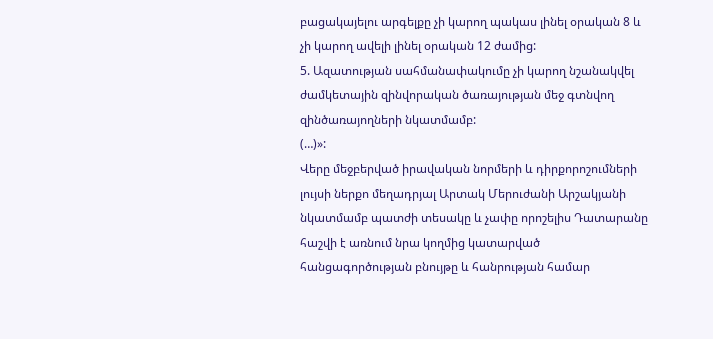բացակայելու արգելքը չի կարող պակաս լինել օրական 8 և չի կարող ավելի լինել օրական 12 ժամից:
5. Ազատության սահմանափակումը չի կարող նշանակվել ժամկետային զինվորական ծառայության մեջ գտնվող զինծառայողների նկատմամբ:
(…)»:
Վերը մեջբերված իրավական նորմերի և դիրքորոշումների լույսի ներքո մեղադրյալ Արտակ Մերուժանի Արշակյանի նկատմամբ պատժի տեսակը և չափը որոշելիս Դատարանը հաշվի է առնում նրա կողմից կատարված հանցագործության բնույթը և հանրության համար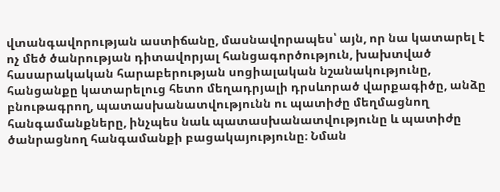վտանգավորության աստիճանը, մասնավորապես՝ այն, որ նա կատարել է ոչ մեծ ծանրության դիտավորյալ հանցագործություն, խախտված հասարակական հարաբերության սոցիալական նշանակությունը, հանցանքը կատարելուց հետո մեղադրյալի դրսևորած վարքագիծը, անձը բնութագրող, պատասխանատվությունն ու պատիժը մեղմացնող հանգամանքները, ինչպես նաև պատասխանատվությունը և պատիժը ծանրացնող հանգամանքի բացակայությունը։ Նման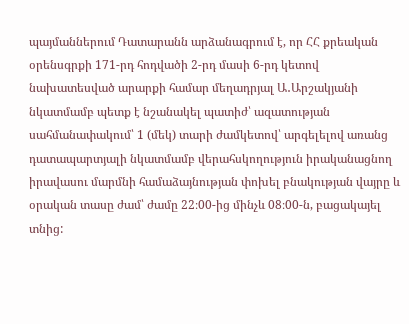պայմաններում Դատարանն արձանագրում է, որ ՀՀ քրեական օրենսգրքի 171-րդ հոդվածի 2-րդ մասի 6-րդ կետով նախատեսված արարքի համար մեղադրյալ Ա․Արշակյանի նկատմամբ պետք է նշանակել պատիժ՝ ազատության սահմանափակում՝ 1 (մեկ) տարի ժամկետով՝ արգելելով առանց դատապարտյալի նկատմամբ վերահսկողություն իրականացնող իրավասու մարմնի համաձայնության փոխել բնակության վայրը և օրական տասը ժամ՝ ժամը 22։00-ից մինչև 08։00-ն, բացակայել տնից: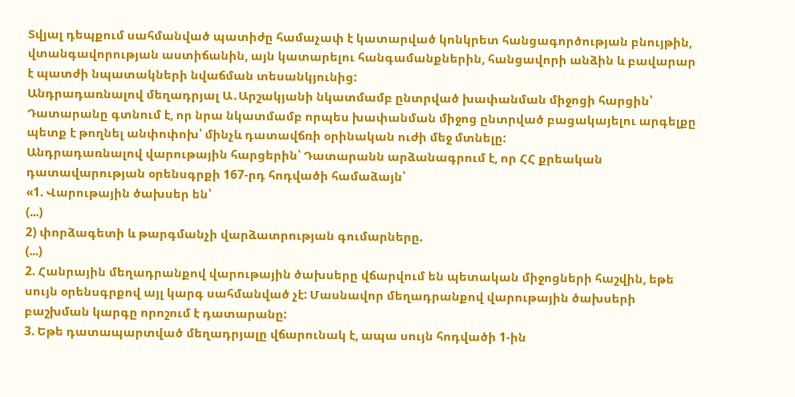Տվյալ դեպքում սահմանված պատիժը համաչափ է կատարված կոնկրետ հանցագործության բնույթին, վտանգավորության աստիճանին, այն կատարելու հանգամանքներին, հանցավորի անձին և բավարար է պատժի նպատակների նվաճման տեսանկյունից:
Անդրադառնալով մեղադրյալ Ա․Արշակյանի նկատմամբ ընտրված խափանման միջոցի հարցին՝ Դատարանը գտնում է, որ նրա նկատմամբ որպես խափանման միջոց ընտրված բացակայելու արգելքը պետք է թողնել անփոփոխ՝ մինչև դատավճռի օրինական ուժի մեջ մտնելը:
Անդրադառնալով վարութային հարցերին՝ Դատարանն արձանագրում է, որ ՀՀ քրեական դատավարության օրենսգրքի 167-րդ հոդվածի համաձայն՝
«1. Վարութային ծախսեր են՝
(...)
2) փորձագետի և թարգմանչի վարձատրության գումարները.
(...)
2. Հանրային մեղադրանքով վարութային ծախսերը վճարվում են պետական միջոցների հաշվին, եթե սույն օրենսգրքով այլ կարգ սահմանված չէ: Մասնավոր մեղադրանքով վարութային ծախսերի բաշխման կարգը որոշում է դատարանը:
3. Եթե դատապարտված մեղադրյալը վճարունակ է, ապա սույն հոդվածի 1-ին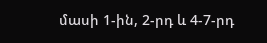մասի 1-ին, 2-րդ և 4-7-րդ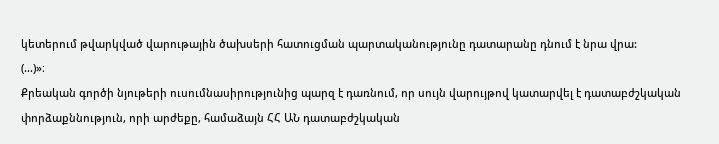կետերում թվարկված վարութային ծախսերի հատուցման պարտականությունը դատարանը դնում է նրա վրա:
(...)»։
Քրեական գործի նյութերի ուսումնասիրությունից պարզ է դառնում, որ սույն վարույթով կատարվել է դատաբժշկական փորձաքննություն, որի արժեքը, համաձայն ՀՀ ԱՆ դատաբժշկական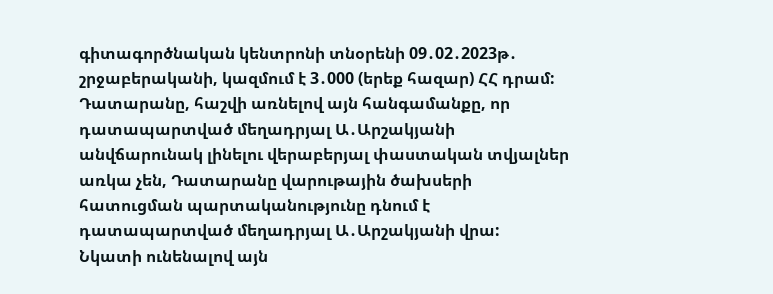գիտագործնական կենտրոնի տնօրենի 09․02․2023թ․ շրջաբերականի, կազմում է 3․000 (երեք հազար) ՀՀ դրամ: Դատարանը, հաշվի առնելով այն հանգամանքը, որ դատապարտված մեղադրյալ Ա․Արշակյանի անվճարունակ լինելու վերաբերյալ փաստական տվյալներ առկա չեն, Դատարանը վարութային ծախսերի հատուցման պարտականությունը դնում է դատապարտված մեղադրյալ Ա․Արշակյանի վրա:
Նկատի ունենալով այն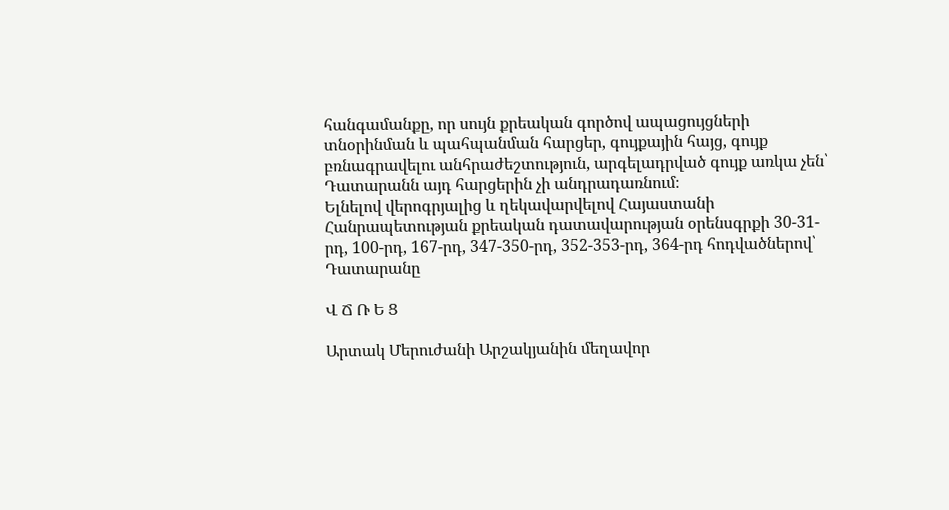հանգամանքը, որ սույն քրեական գործով ապացույցների տնօրինման և պահպանման հարցեր, գույքային հայց, գույք բռնագրավելու անհրաժեշտություն, արգելադրված գույք առկա չեն՝ Դատարանն այդ հարցերին չի անդրադառնում։
Ելնելով վերոգրյալից և ղեկավարվելով Հայաստանի Հանրապետության քրեական դատավարության օրենսգրքի 30-31-րդ, 100-րդ, 167-րդ, 347-350-րդ, 352-353-րդ, 364-րդ հոդվածներով՝ Դատարանը

Վ Ճ Ռ Ե Ց

Արտակ Մերուժանի Արշակյանին մեղավոր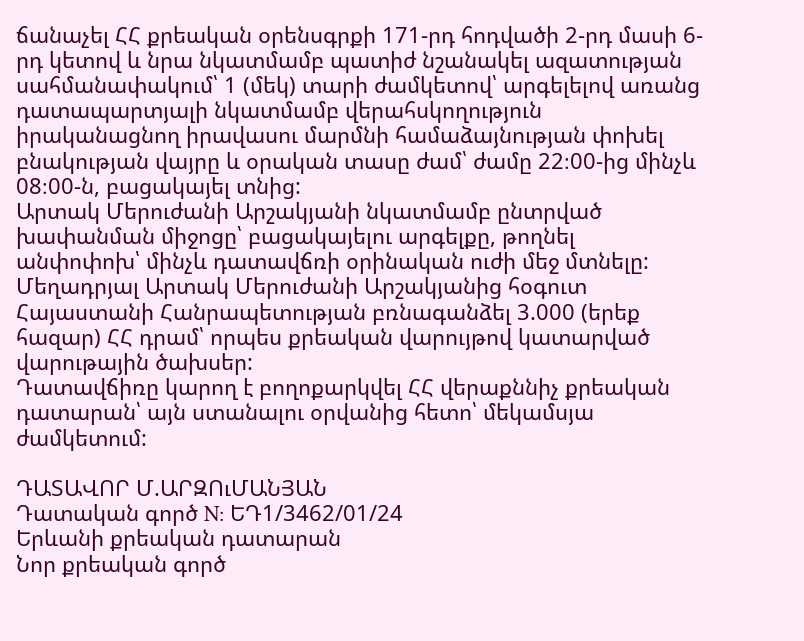ճանաչել ՀՀ քրեական օրենսգրքի 171-րդ հոդվածի 2-րդ մասի 6-րդ կետով և նրա նկատմամբ պատիժ նշանակել ազատության սահմանափակում՝ 1 (մեկ) տարի ժամկետով՝ արգելելով առանց դատապարտյալի նկատմամբ վերահսկողություն իրականացնող իրավասու մարմնի համաձայնության փոխել բնակության վայրը և օրական տասը ժամ՝ ժամը 22։00-ից մինչև 08։00-ն, բացակայել տնից:
Արտակ Մերուժանի Արշակյանի նկատմամբ ընտրված խափանման միջոցը՝ բացակայելու արգելքը, թողնել անփոփոխ՝ մինչև դատավճռի օրինական ուժի մեջ մտնելը:
Մեղադրյալ Արտակ Մերուժանի Արշակյանից հօգուտ Հայաստանի Հանրապետության բռնագանձել 3.000 (երեք հազար) ՀՀ դրամ՝ որպես քրեական վարույթով կատարված վարութային ծախսեր:
Դատավճիռը կարող է բողոքարկվել ՀՀ վերաքննիչ քրեական դատարան՝ այն ստանալու օրվանից հետո՝ մեկամսյա ժամկետում:

ԴԱՏԱՎՈՐ Մ.ԱՐԶՈւՄԱՆՅԱՆ
Դատական գործ N: ԵԴ1/3462/01/24
Երևանի քրեական դատարան
Նոր քրեական գործ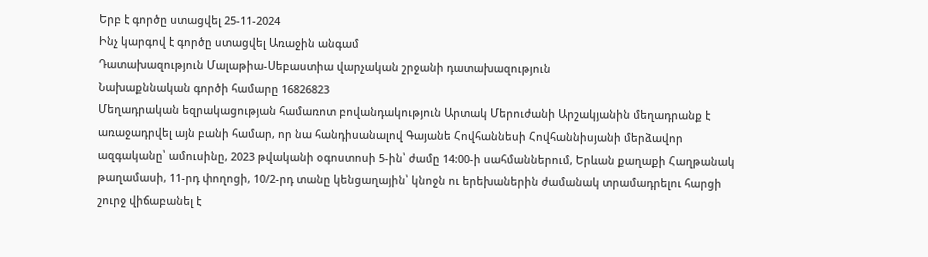Երբ է գործը ստացվել 25-11-2024
Ինչ կարգով է գործը ստացվել Առաջին անգամ
Դատախազություն Մալաթիա-Սեբաստիա վարչական շրջանի դատախազություն
Նախաքննական գործի համարը 16826823
Մեղադրական եզրակացության համառոտ բովանդակություն Արտակ Մերուժանի Արշակյանին մեղադրանք է առաջադրվել այն բանի համար, որ նա հանդիսանալով Գայանե Հովհաննեսի Հովհաննիսյանի մերձավոր ազգականը՝ ամուսինը, 2023 թվականի օգոստոսի 5-ին՝ ժամը 14:00-ի սահմաններում, Երևան քաղաքի Հաղթանակ թաղամասի, 11-րդ փողոցի, 10/2-րդ տանը կենցաղային՝ կնոջն ու երեխաներին ժամանակ տրամադրելու հարցի շուրջ վիճաբանել է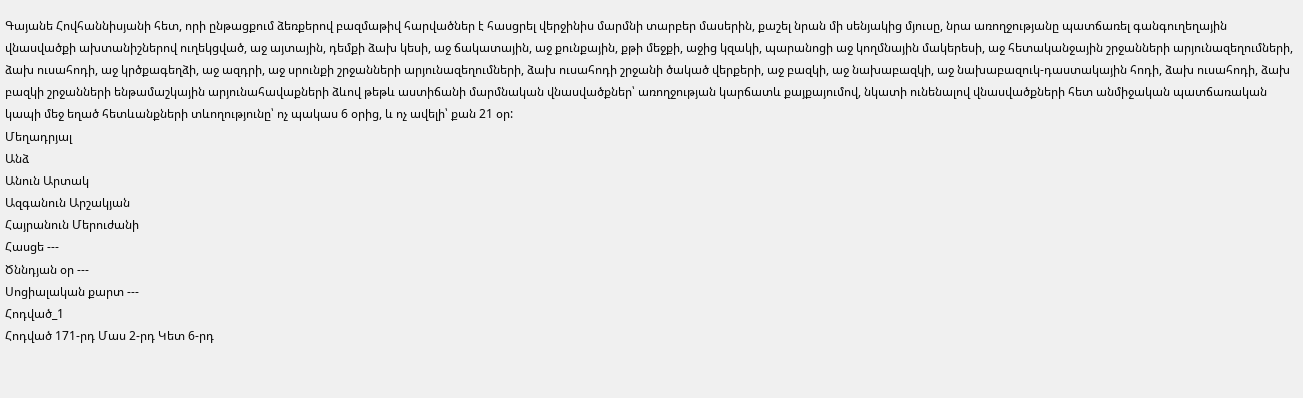Գայանե Հովհաննիսյանի հետ, որի ընթացքում ձեռքերով բազմաթիվ հարվածներ է հասցրել վերջինիս մարմնի տարբեր մասերին, քաշել նրան մի սենյակից մյուսը, նրա առողջությանը պատճառել գանգուղեղային վնասվածքի ախտանիշներով ուղեկցված, աջ այտային, դեմքի ձախ կեսի, աջ ճակատային, աջ քունքային, քթի մեջքի, աջից կզակի, պարանոցի աջ կողմնային մակերեսի, աջ հետականջային շրջանների արյունազեղումների, ձախ ուսահոդի, աջ կրծքագեղձի, աջ ազդրի, աջ սրունքի շրջանների արյունազեղումների, ձախ ուսահոդի շրջանի ծակած վերքերի, աջ բազկի, աջ նախաբազկի, աջ նախաբազուկ-դաստակային հոդի, ձախ ուսահոդի, ձախ բազկի շրջանների ենթամաշկային արյունահավաքների ձևով թեթև աստիճանի մարմնական վնասվածքներ՝ առողջության կարճատև քայքայումով, նկատի ունենալով վնասվածքների հետ անմիջական պատճառական կապի մեջ եղած հետևանքների տևողությունը՝ ոչ պակաս 6 օրից, և ոչ ավելի՝ քան 21 օր:
Մեղադրյալ
Անձ
Անուն Արտակ
Ազգանուն Արշակյան
Հայրանուն Մերուժանի
Հասցե ---
Ծննդյան օր ---
Սոցիալական քարտ ---
Հոդված_1
Հոդված 171-րդ Մաս 2-րդ Կետ 6-րդ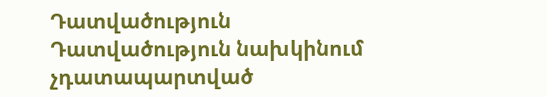Դատվածություն
Դատվածություն նախկինում չդատապարտված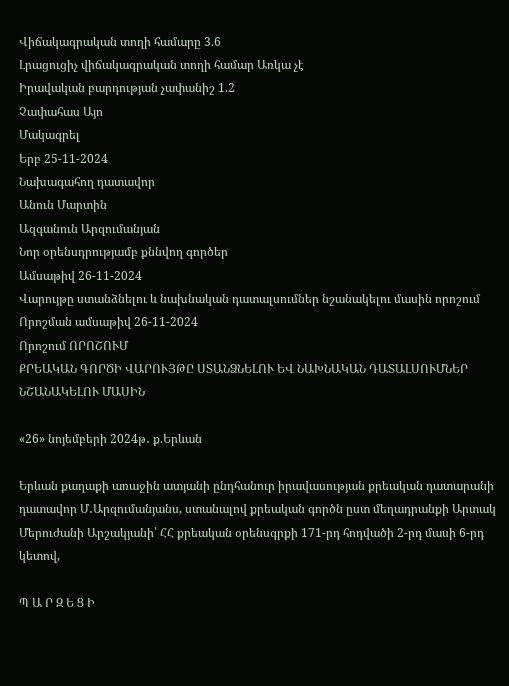Վիճակագրական տողի համարը 3.6
Լրացուցիչ վիճակագրական տողի համար Առկա չէ
Իրավական բարդության չափանիշ 1.2
Չափահաս Այո
Մակագրել
Երբ 25-11-2024
Նախագահող դատավոր
Անուն Մարտին
Ազգանուն Արզումանյան
Նոր օրենսդրությամբ քննվող գործեր
Ամսաթիվ 26-11-2024
Վարույթը ստանձնելու և նախնական դատալսումներ նշանակելու մասին որոշում
Որոշման ամսաթիվ 26-11-2024
Որոշում ՈՐՈՇՈՒՄ
ՔՐԵԱԿԱՆ ԳՈՐԾԻ ՎԱՐՈՒՅԹԸ ՍՏԱՆՁՆԵԼՈՒ ԵՎ ՆԱԽՆԱԿԱՆ ԴԱՏԱԼՍՈՒՄՆԵՐ ՆՇԱՆԱԿԵԼՈՒ ՄԱՍԻՆ

«26» նոյեմբերի 2024թ․ ք.Երևան

Երևան քաղաքի առաջին ատյանի ընդհանուր իրավասության քրեական դատարանի դատավոր Մ․Արզումանյանս, ստանալով քրեական գործն ըստ մեղադրանքի Արտակ Մերուժանի Արշակյանի՝ ՀՀ քրեական օրենսգրքի 171-րդ հոդվածի 2-րդ մասի 6-րդ կետով,

Պ Ա Ր Զ Ե Ց Ի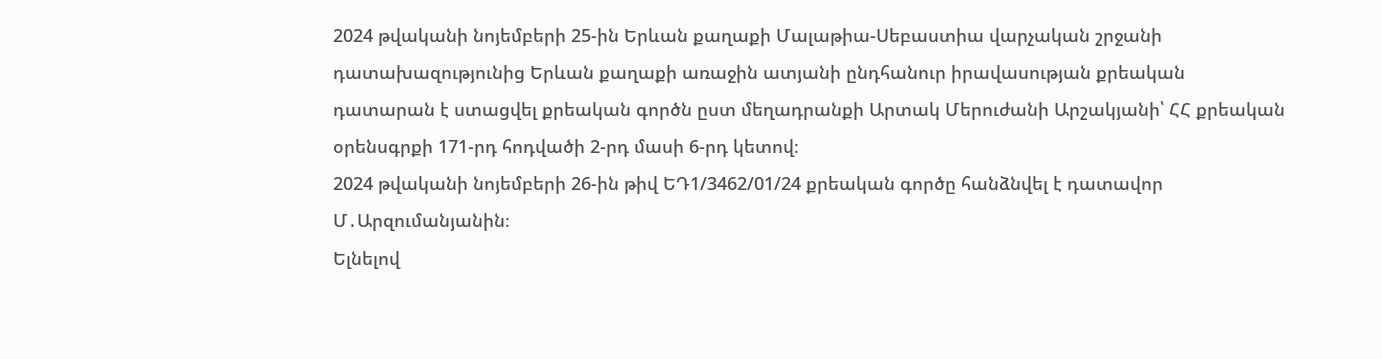2024 թվականի նոյեմբերի 25-ին Երևան քաղաքի Մալաթիա-Սեբաստիա վարչական շրջանի դատախազությունից Երևան քաղաքի առաջին ատյանի ընդհանուր իրավասության քրեական դատարան է ստացվել քրեական գործն ըստ մեղադրանքի Արտակ Մերուժանի Արշակյանի՝ ՀՀ քրեական օրենսգրքի 171-րդ հոդվածի 2-րդ մասի 6-րդ կետով։
2024 թվականի նոյեմբերի 26-ին թիվ ԵԴ1/3462/01/24 քրեական գործը հանձնվել է դատավոր Մ․Արզումանյանին։
Ելնելով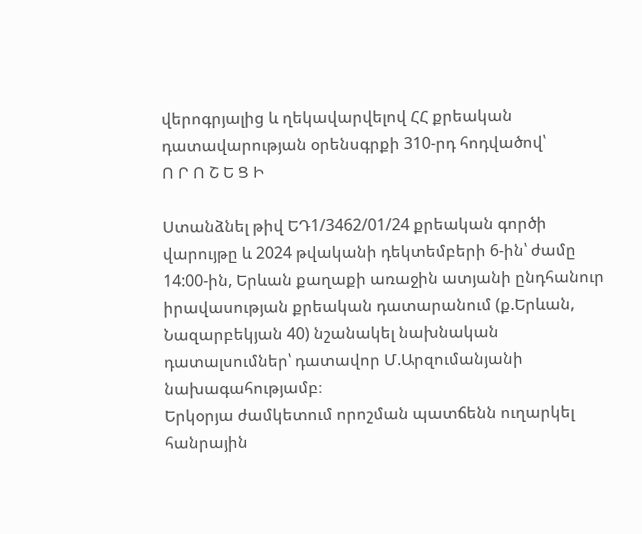վերոգրյալից և ղեկավարվելով ՀՀ քրեական դատավարության օրենսգրքի 310-րդ հոդվածով՝
Ո Ր Ո Շ Ե Ց Ի

Ստանձնել թիվ ԵԴ1/3462/01/24 քրեական գործի վարույթը և 2024 թվականի դեկտեմբերի 6-ին՝ ժամը 14:00-ին, Երևան քաղաքի առաջին ատյանի ընդհանուր իրավասության քրեական դատարանում (ք.Երևան, Նազարբեկյան 40) նշանակել նախնական դատալսումներ՝ դատավոր Մ.Արզումանյանի նախագահությամբ։
Երկօրյա ժամկետում որոշման պատճենն ուղարկել հանրային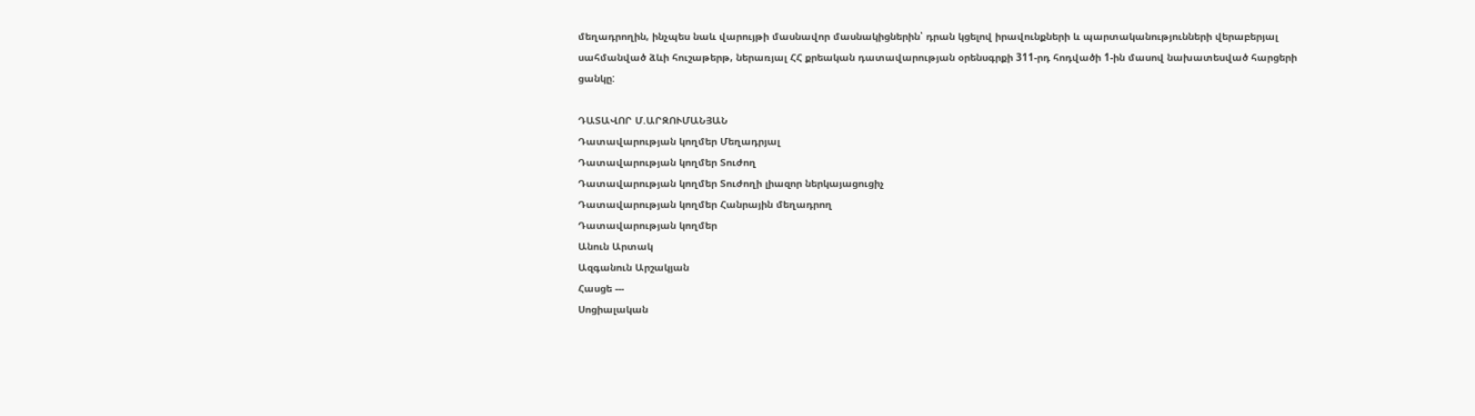մեղադրողին, ինչպես նաև վարույթի մասնավոր մասնակիցներին՝ դրան կցելով իրավունքների և պարտականությունների վերաբերյալ սահմանված ձևի հուշաթերթ, ներառյալ ՀՀ քրեական դատավարության օրենսգրքի 311-րդ հոդվածի 1-ին մասով նախատեսված հարցերի ցանկը:

ԴԱՏԱՎՈՐ Մ.ԱՐԶՈՒՄԱՆՅԱՆ
Դատավարության կողմեր Մեղադրյալ
Դատավարության կողմեր Տուժող
Դատավարության կողմեր Տուժողի լիազոր ներկայացուցիչ
Դատավարության կողմեր Հանրային մեղադրող
Դատավարության կողմեր
Անուն Արտակ
Ազգանուն Արշակյան
Հասցե ---
Սոցիալական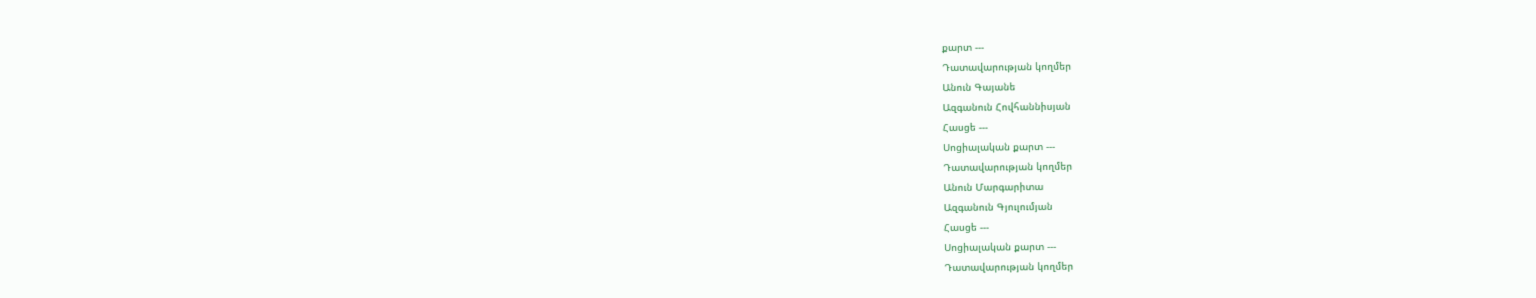քարտ ---
Դատավարության կողմեր
Անուն Գայանե
Ազգանուն Հովհաննիսյան
Հասցե ---
Սոցիալական քարտ ---
Դատավարության կողմեր
Անուն Մարգարիտա
Ազգանուն Գյուլումյան
Հասցե ---
Սոցիալական քարտ ---
Դատավարության կողմեր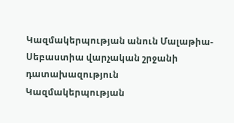Կազմակերպության անուն Մալաթիա-Սեբաստիա վարչական շրջանի դատախազություն
Կազմակերպության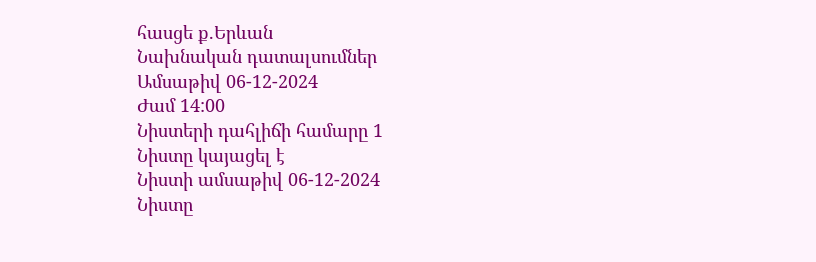հասցե ք.Երևան
Նախնական դատալսումներ
Ամսաթիվ 06-12-2024
Ժամ 14:00
Նիստերի դահլիճի համարը 1
Նիստը կայացել է
Նիստի ամսաթիվ 06-12-2024
Նիստը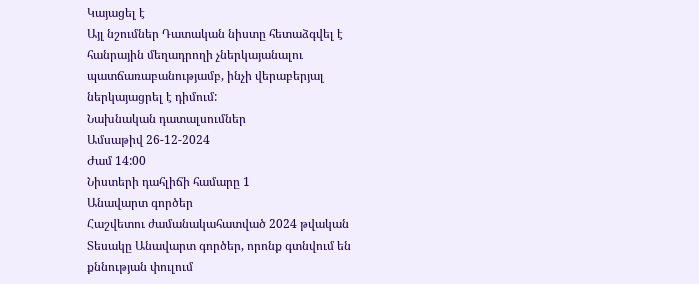Կայացել է
Այլ նշումներ Դատական նիստը հետաձգվել է հանրային մեղադրողի չներկայանալու պատճառաբանությամբ, ինչի վերաբերյալ ներկայացրել է դիմում:
Նախնական դատալսումներ
Ամսաթիվ 26-12-2024
Ժամ 14:00
Նիստերի դահլիճի համարը 1
Անավարտ գործեր
Հաշվետու ժամանակահատված 2024 թվական
Տեսակը Անավարտ գործեր, որոնք գտնվում են քննության փուլում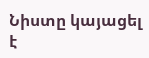Նիստը կայացել է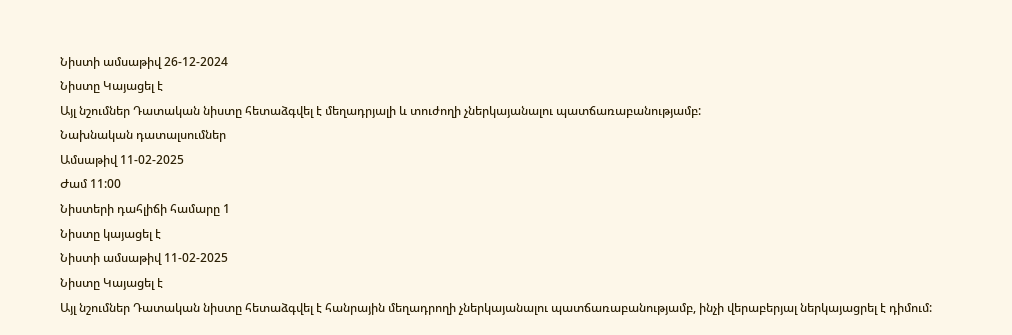Նիստի ամսաթիվ 26-12-2024
Նիստը Կայացել է
Այլ նշումներ Դատական նիստը հետաձգվել է մեղադրյալի և տուժողի չներկայանալու պատճառաբանությամբ:
Նախնական դատալսումներ
Ամսաթիվ 11-02-2025
Ժամ 11:00
Նիստերի դահլիճի համարը 1
Նիստը կայացել է
Նիստի ամսաթիվ 11-02-2025
Նիստը Կայացել է
Այլ նշումներ Դատական նիստը հետաձգվել է հանրային մեղադրողի չներկայանալու պատճառաբանությամբ, ինչի վերաբերյալ ներկայացրել է դիմում: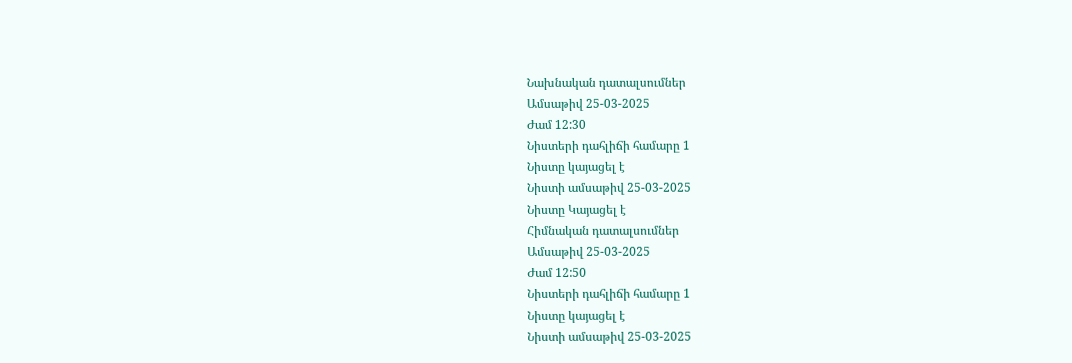Նախնական դատալսումներ
Ամսաթիվ 25-03-2025
Ժամ 12:30
Նիստերի դահլիճի համարը 1
Նիստը կայացել է
Նիստի ամսաթիվ 25-03-2025
Նիստը Կայացել է
Հիմնական դատալսումներ
Ամսաթիվ 25-03-2025
Ժամ 12:50
Նիստերի դահլիճի համարը 1
Նիստը կայացել է
Նիստի ամսաթիվ 25-03-2025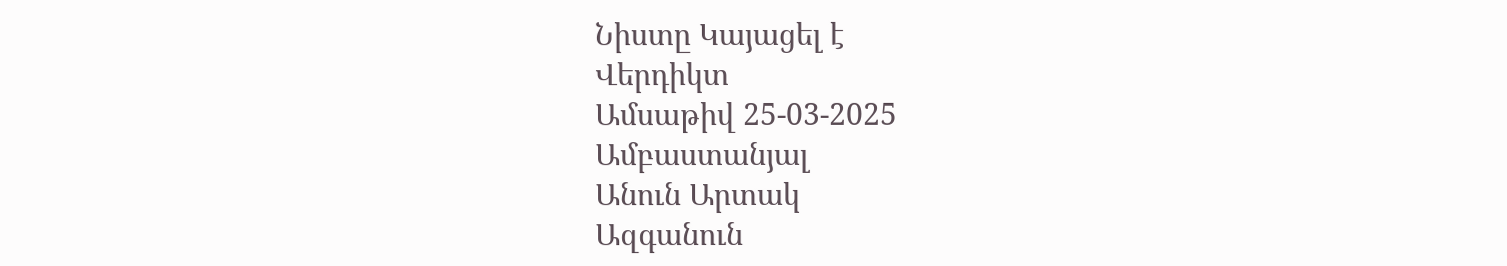Նիստը Կայացել է
Վերդիկտ
Ամսաթիվ 25-03-2025
Ամբաստանյալ
Անուն Արտակ
Ազգանուն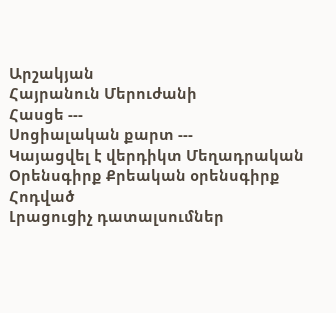Արշակյան
Հայրանուն Մերուժանի
Հասցե ---
Սոցիալական քարտ ---
Կայացվել է վերդիկտ Մեղադրական
Օրենսգիրք Քրեական օրենսգիրք
Հոդված
Լրացուցիչ դատալսումներ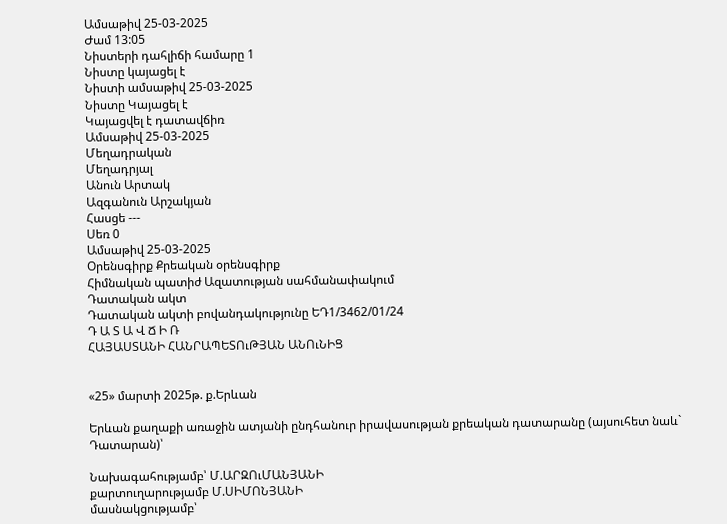Ամսաթիվ 25-03-2025
Ժամ 13:05
Նիստերի դահլիճի համարը 1
Նիստը կայացել է
Նիստի ամսաթիվ 25-03-2025
Նիստը Կայացել է
Կայացվել է դատավճիռ
Ամսաթիվ 25-03-2025
Մեղադրական
Մեղադրյալ
Անուն Արտակ
Ազգանուն Արշակյան
Հասցե ---
Սեռ 0
Ամսաթիվ 25-03-2025
Օրենսգիրք Քրեական օրենսգիրք
Հիմնական պատիժ Ազատության սահմանափակում
Դատական ակտ
Դատական ակտի բովանդակությունը ԵԴ1/3462/01/24
Դ Ա Տ Ա Վ Ճ Ի Ռ
ՀԱՅԱՍՏԱՆԻ ՀԱՆՐԱՊԵՏՈւԹՅԱՆ ԱՆՈւՆԻՑ


«25» մարտի 2025թ. ք.Երևան

Երևան քաղաքի առաջին ատյանի ընդհանուր իրավասության քրեական դատարանը (այսուհետ նաև` Դատարան)՝

Նախագահությամբ՝ Մ.ԱՐԶՈւՄԱՆՅԱՆԻ
քարտուղարությամբ Մ.ՍԻՄՈՆՅԱՆԻ
մասնակցությամբ՝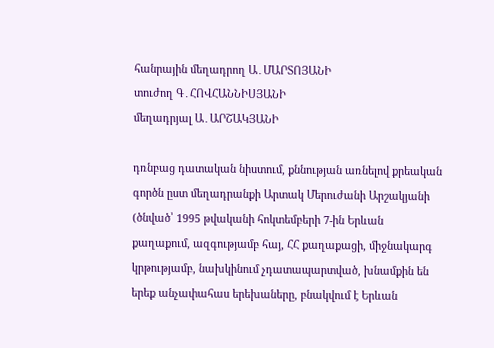հանրային մեղադրող Ա․ՄԱՐՏՈՅԱՆԻ
տուժող Գ․ՀՈՎՀԱՆՆԻՍՅԱՆԻ
մեղադրյալ Ա․ԱՐՇԱԿՅԱՆԻ

դռնբաց դատական նիստում, քննության առնելով քրեական գործն ըստ մեղադրանքի Արտակ Մերուժանի Արշակյանի (ծնված՝ 1995 թվականի հոկտեմբերի 7-ին Երևան քաղաքում, ազգությամբ հայ, ՀՀ քաղաքացի, միջնակարգ կրթությամբ, նախկինում չդատապարտված, խնամքին են երեք անչափահաս երեխաները, բնակվում է Երևան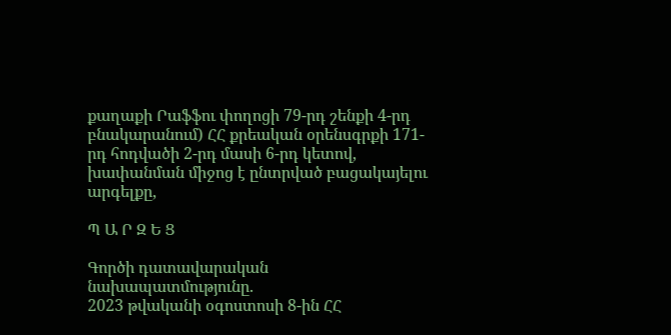քաղաքի Րաֆֆու փողոցի 79-րդ շենքի 4-րդ բնակարանում) ՀՀ քրեական օրենսգրքի 171-րդ հոդվածի 2-րդ մասի 6-րդ կետով, խափանման միջոց է ընտրված բացակայելու արգելքը,

Պ Ա Ր Զ Ե Ց

Գործի դատավարական նախապատմությունը.
2023 թվականի օգոստոսի 8-ին ՀՀ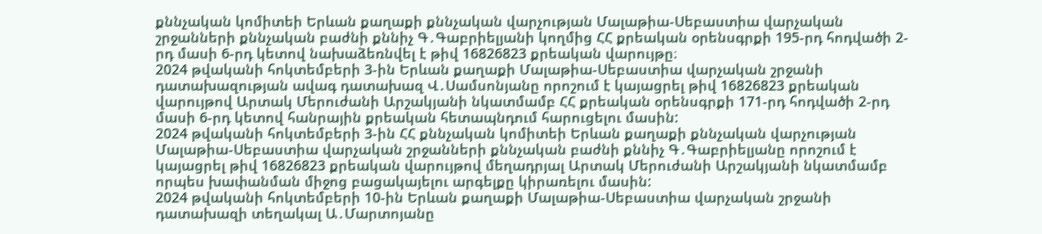քննչական կոմիտեի Երևան քաղաքի քննչական վարչության Մալաթիա-Սեբաստիա վարչական շրջանների քննչական բաժնի քննիչ Գ․Գաբրիելյանի կողմից ՀՀ քրեական օրենսգրքի 195-րդ հոդվածի 2-րդ մասի 6-րդ կետով նախաձեռնվել է թիվ 16826823 քրեական վարույթը։
2024 թվականի հոկտեմբերի 3-ին Երևան քաղաքի Մալաթիա-Սեբաստիա վարչական շրջանի դատախազության ավագ դատախազ Վ․Սամսոնյանը որոշում է կայացրել թիվ 16826823 քրեական վարույթով Արտակ Մերուժանի Արշակյանի նկատմամբ ՀՀ քրեական օրենսգրքի 171-րդ հոդվածի 2-րդ մասի 6-րդ կետով հանրային քրեական հետապնդում հարուցելու մասին:
2024 թվականի հոկտեմբերի 3-ին ՀՀ քննչական կոմիտեի Երևան քաղաքի քննչական վարչության Մալաթիա-Սեբաստիա վարչական շրջանների քննչական բաժնի քննիչ Գ․Գաբրիելյանը որոշում է կայացրել թիվ 16826823 քրեական վարույթով մեղադրյալ Արտակ Մերուժանի Արշակյանի նկատմամբ որպես խափանման միջոց բացակայելու արգելքը կիրառելու մասին:
2024 թվականի հոկտեմբերի 10-ին Երևան քաղաքի Մալաթիա-Սեբաստիա վարչական շրջանի դատախազի տեղակալ Ա․Մարտոյանը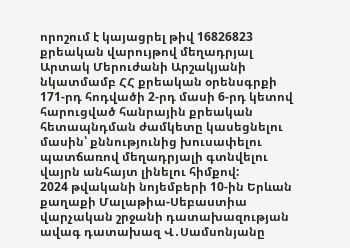որոշում է կայացրել թիվ 16826823 քրեական վարույթով մեղադրյալ Արտակ Մերուժանի Արշակյանի նկատմամբ ՀՀ քրեական օրենսգրքի 171-րդ հոդվածի 2-րդ մասի 6-րդ կետով հարուցված հանրային քրեական հետապնդման ժամկետը կասեցնելու մասին՝ քննությունից խուսափելու պատճառով մեղադրյալի գտնվելու վայրն անհայտ լինելու հիմքով:
2024 թվականի նոյեմբերի 10-ին Երևան քաղաքի Մալաթիա-Սեբաստիա վարչական շրջանի դատախազության ավագ դատախազ Վ․Սամսոնյանը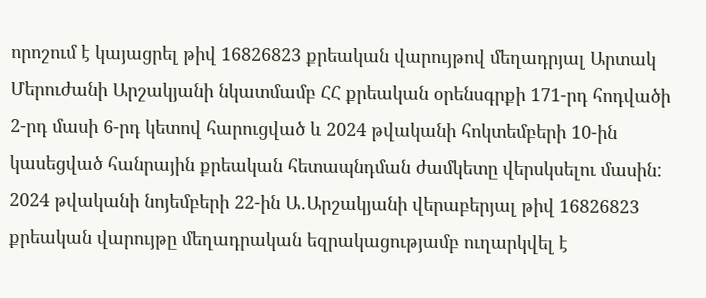որոշում է կայացրել թիվ 16826823 քրեական վարույթով մեղադրյալ Արտակ Մերուժանի Արշակյանի նկատմամբ ՀՀ քրեական օրենսգրքի 171-րդ հոդվածի 2-րդ մասի 6-րդ կետով հարուցված և 2024 թվականի հոկտեմբերի 10-ին կասեցված հանրային քրեական հետապնդման ժամկետը վերսկսելու մասին:
2024 թվականի նոյեմբերի 22-ին Ա․Արշակյանի վերաբերյալ թիվ 16826823 քրեական վարույթը մեղադրական եզրակացությամբ ուղարկվել է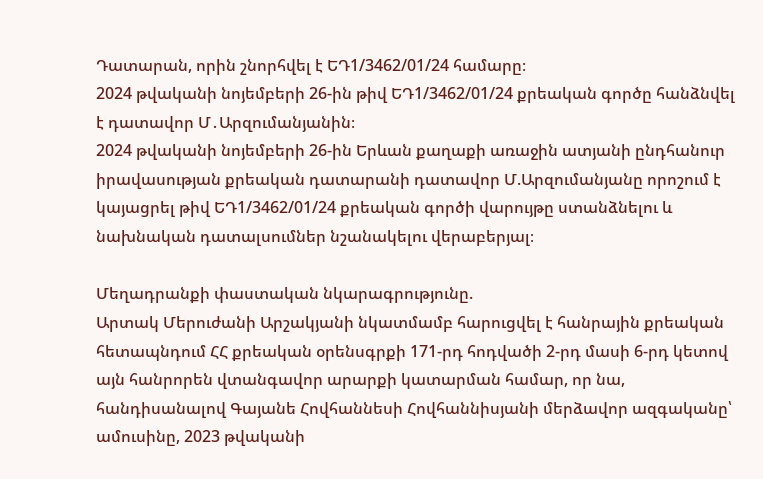Դատարան, որին շնորհվել է ԵԴ1/3462/01/24 համարը։
2024 թվականի նոյեմբերի 26-ին թիվ ԵԴ1/3462/01/24 քրեական գործը հանձնվել է դատավոր Մ․Արզումանյանին։
2024 թվականի նոյեմբերի 26-ին Երևան քաղաքի առաջին ատյանի ընդհանուր իրավասության քրեական դատարանի դատավոր Մ.Արզումանյանը որոշում է կայացրել թիվ ԵԴ1/3462/01/24 քրեական գործի վարույթը ստանձնելու և նախնական դատալսումներ նշանակելու վերաբերյալ։

Մեղադրանքի փաստական նկարագրությունը.
Արտակ Մերուժանի Արշակյանի նկատմամբ հարուցվել է հանրային քրեական հետապնդում ՀՀ քրեական օրենսգրքի 171-րդ հոդվածի 2-րդ մասի 6-րդ կետով այն հանրորեն վտանգավոր արարքի կատարման համար, որ նա, հանդիսանալով Գայանե Հովհաննեսի Հովհաննիսյանի մերձավոր ազգականը՝ ամուսինը, 2023 թվականի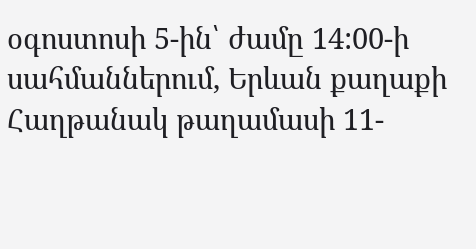օգոստոսի 5-ին՝ ժամը 14:00-ի սահմաններում, Երևան քաղաքի Հաղթանակ թաղամասի 11-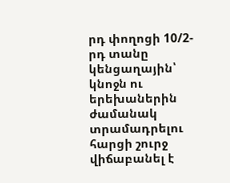րդ փողոցի 10/2-րդ տանը կենցաղային՝ կնոջն ու երեխաներին ժամանակ տրամադրելու հարցի շուրջ վիճաբանել է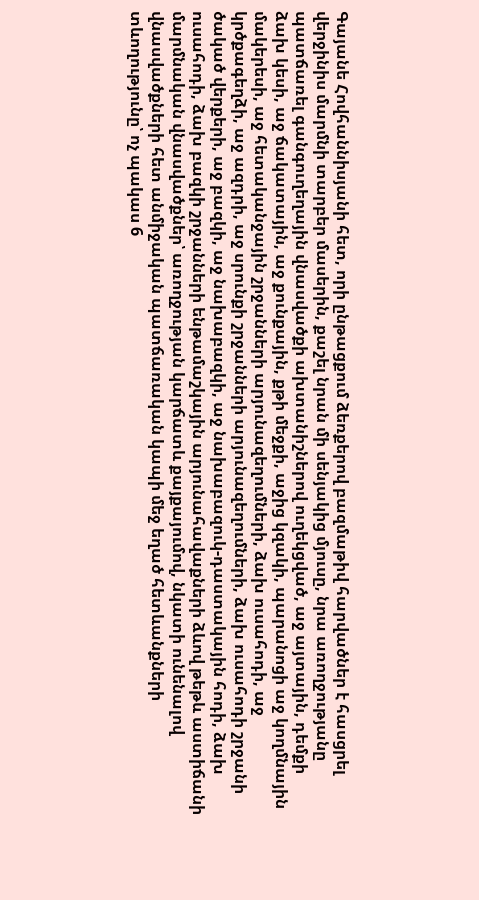Գայանե Հովհաննիսյանի հետ, որի ընթացքում ձեռքերով բազմաթիվ հարվածներ է հասցրել վերջինիս մարմնի տարբեր մասերին, քաշել նրան մի սենյակից մյուսը, նրա առողջությանը պատճառել գանգուղեղային վնասվածքի ախտանիշներով ուղեկցված, աջ այտային, դեմքի ձախ կեսի, աջ ճակատային, աջ քունքային, քթի մեջքի, աջից կզակի, պարանոցի աջ կողմնային մակերեսի, աջ հետականջային շրջանների արյունազեղումների, ձախ ուսահոդի, աջ կրծքագեղձի, աջ ազդրի, աջ սրունքի շրջանների արյունազեղումների, ձախ ուսահոդի շրջանի ծակած վերքերի, աջ բազկի, աջ նախաբազկի, աջ նախաբազուկ-դաստակային հոդի, ձախ ուսահոդի, ձախ բազկի շրջանների ենթամաշկային արյունահավաքների ձևով թեթև աստիճանի մարմնական վնասվածքներ՝ առողջության կարճատև քայքայումով, նկատի ունենալով վնասվածքների հետ անմիջական պատճառական կապի մեջ եղած հետևանքների տևողությունը՝ ոչ պակաս 6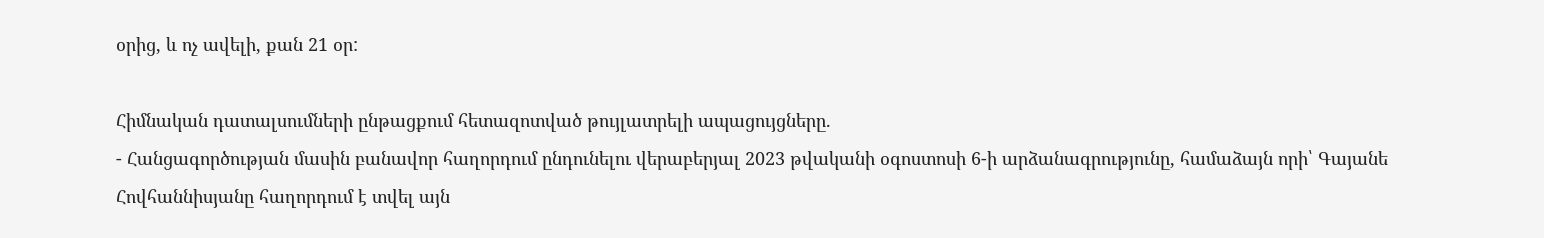օրից, և ոչ ավելի, քան 21 օր:

Հիմնական դատալսումների ընթացքում հետազոտված թույլատրելի ապացույցները.
- Հանցագործության մասին բանավոր հաղորդում ընդունելու վերաբերյալ 2023 թվականի օգոստոսի 6-ի արձանագրությունը, համաձայն որի՝ Գայանե Հովհաննիսյանը հաղորդում է տվել այն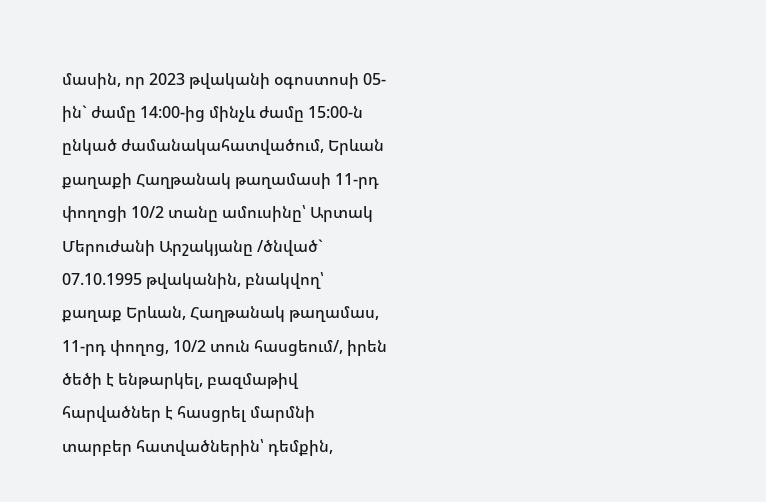մասին, որ 2023 թվականի օգոստոսի 05-ին` ժամը 14:00-ից մինչև ժամը 15:00-ն ընկած ժամանակահատվածում, Երևան քաղաքի Հաղթանակ թաղամասի 11-րդ փողոցի 10/2 տանը ամուսինը՝ Արտակ Մերուժանի Արշակյանը /ծնված` 07.10.1995 թվականին, բնակվող՝ քաղաք Երևան, Հաղթանակ թաղամաս, 11-րդ փողոց, 10/2 տուն հասցեում/, իրեն ծեծի է ենթարկել, բազմաթիվ հարվածներ է հասցրել մարմնի տարբեր հատվածներին՝ դեմքին,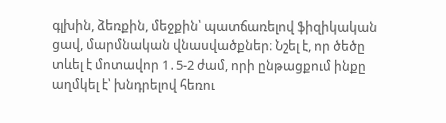գլխին, ձեռքին, մեջքին՝ պատճառելով ֆիզիկական ցավ, մարմնական վնասվածքներ։ Նշել է, որ ծեծը տևել է մոտավոր 1․5-2 ժամ, որի ընթացքում ինքը աղմկել է՝ խնդրելով հեռու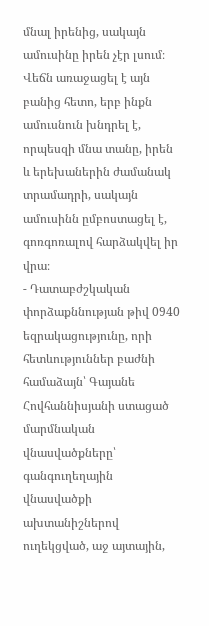մնալ իրենից, սակայն ամուսինը իրեն չէր լսում։ Վեճն առաջացել է այն բանից հետո, երբ ինքն ամուսնուն խնդրել է, որպեսզի մնա տանը, իրեն և երեխաներին ժամանակ տրամադրի, սակայն ամուսինն ըմբոստացել է, գոռգոռալով հարձակվել իր վրա։
- Դատաբժշկական փորձաքննության թիվ 0940 եզրակացությունը, որի հետևություններ բաժնի համաձայն՝ Գայանե Հովհաննիսյանի ստացած մարմնական վնասվածքները՝ գանգուղեղային վնասվածքի ախտանիշներով ուղեկցված, աջ այտային,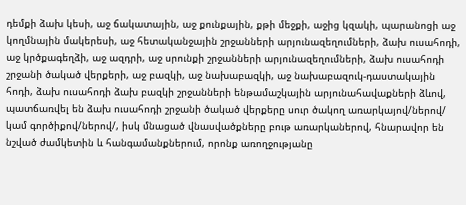դեմքի ձախ կեսի, աջ ճակատային, աջ քունքային, քթի մեջքի, աջից կզակի, պարանոցի աջ կողմնային մակերեսի, աջ հետականջային շրջանների արյունազեղումների, ձախ ուսահոդի, աջ կրծքագեղձի, աջ ազդրի, աջ սրունքի շրջանների արյունազեղումների, ձախ ուսահոդի շրջանի ծակած վերքերի, աջ բազկի, աջ նախաբազկի, աջ նախաբազուկ-դաստակային հոդի, ձախ ուսահոդի ձախ բազկի շրջանների ենթամաշկային արյունահավաքների ձևով, պատճառվել են ձախ ուսահոդի շրջանի ծակած վերքերը սուր ծակող առարկայով/ներով/ կամ գործիքով/ներով/, իսկ մնացած վնասվածքները բութ առարկաներով, հնարավոր են նշված ժամկետին և հանգամանքներում, որոնք առողջությանը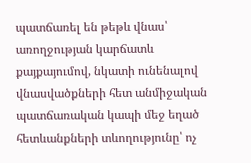պատճառել են թեթև վնաս՝ առողջության կարճատև քայքայումով, նկատի ունենալով վնասվածքների հետ անմիջական պատճառական կապի մեջ եղած հետևանքների տևողությունը՝ ոչ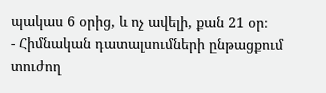պակաս 6 օրից, և ոչ ավելի, քան 21 օր։
- Հիմնական դատալսումների ընթացքում տուժող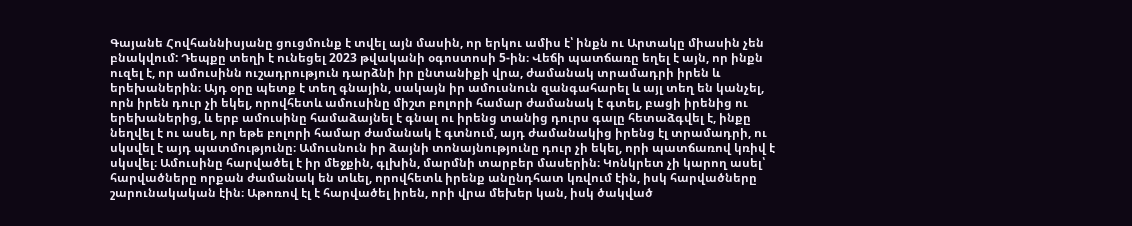Գայանե Հովհաննիսյանը ցուցմունք է տվել այն մասին, որ երկու ամիս է՝ ինքն ու Արտակը միասին չեն բնակվում: Դեպքը տեղի է ունեցել 2023 թվականի օգոստոսի 5-ին։ Վեճի պատճառը եղել է այն, որ ինքն ուզել է, որ ամուսինն ուշադրություն դարձնի իր ընտանիքի վրա, ժամանակ տրամադրի իրեն և երեխաներին։ Այդ օրը պետք է տեղ գնային, սակայն իր ամուսնուն զանգահարել և այլ տեղ են կանչել, որն իրեն դուր չի եկել, որովհետև ամուսինը միշտ բոլորի համար ժամանակ է գտել, բացի իրենից ու երեխաներից, և երբ ամուսինը համաձայնել է գնալ ու իրենց տանից դուրս գալը հետաձգվել է, ինքը նեղվել է ու ասել, որ եթե բոլորի համար ժամանակ է գտնում, այդ ժամանակից իրենց էլ տրամադրի, ու սկսվել է այդ պատմությունը։ Ամուսնուն իր ձայնի տոնայնությունը դուր չի եկել, որի պատճառով կռիվ է սկսվել։ Ամուսինը հարվածել է իր մեջքին, գլխին, մարմնի տարբեր մասերին։ Կոնկրետ չի կարող ասել՝ հարվածները որքան ժամանակ են տևել, որովհետև իրենք անընդհատ կռվում էին, իսկ հարվածները շարունակական էին։ Աթոռով էլ է հարվածել իրեն, որի վրա մեխեր կան, իսկ ծակված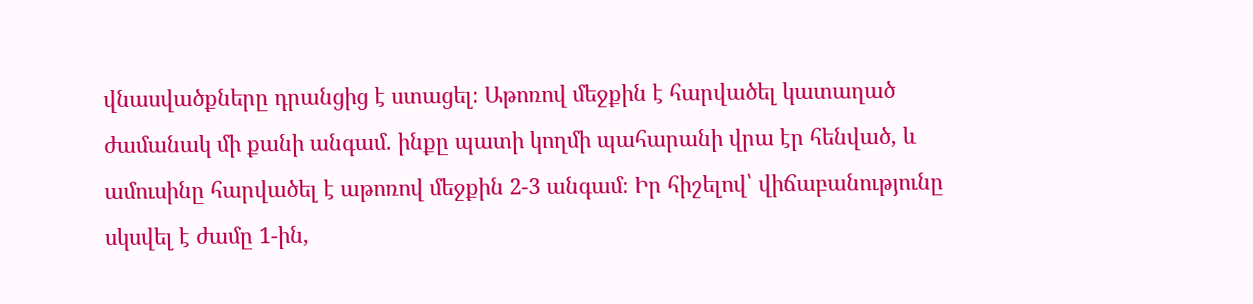վնասվածքները դրանցից է ստացել։ Աթոռով մեջքին է հարվածել կատաղած ժամանակ մի քանի անգամ. ինքը պատի կողմի պահարանի վրա էր հենված, և ամուսինը հարվածել է աթոռով մեջքին 2-3 անգամ։ Իր հիշելով՝ վիճաբանությունը սկսվել է ժամը 1-ին,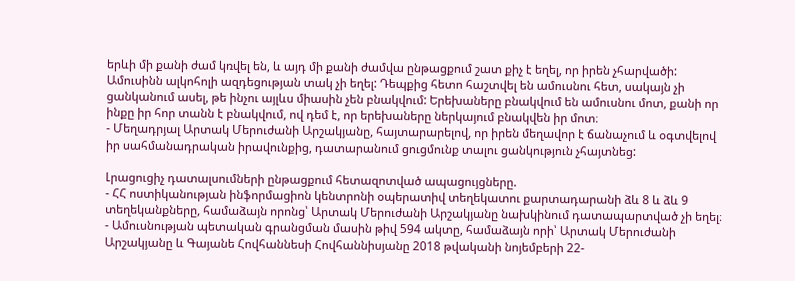երևի մի քանի ժամ կռվել են, և այդ մի քանի ժամվա ընթացքում շատ քիչ է եղել, որ իրեն չհարվածի: Ամուսինն ալկոհոլի ազդեցության տակ չի եղել: Դեպքից հետո հաշտվել են ամուսնու հետ, սակայն չի ցանկանում ասել, թե ինչու այլևս միասին չեն բնակվում: Երեխաները բնակվում են ամուսնու մոտ, քանի որ ինքը իր հոր տանն է բնակվում, ով դեմ է, որ երեխաները ներկայում բնակվեն իր մոտ։
- Մեղադրյալ Արտակ Մերուժանի Արշակյանը, հայտարարելով, որ իրեն մեղավոր է ճանաչում և օգտվելով իր սահմանադրական իրավունքից, դատարանում ցուցմունք տալու ցանկություն չհայտնեց:

Լրացուցիչ դատալսումների ընթացքում հետազոտված ապացույցները.
- ՀՀ ոստիկանության ինֆորմացիոն կենտրոնի օպերատիվ տեղեկատու քարտադարանի ձև 8 և ձև 9 տեղեկանքները, համաձայն որոնց՝ Արտակ Մերուժանի Արշակյանը նախկինում դատապարտված չի եղել։
- Ամուսնության պետական գրանցման մասին թիվ 594 ակտը, համաձայն որի՝ Արտակ Մերուժանի Արշակյանը և Գայանե Հովհաննեսի Հովհաննիսյանը 2018 թվականի նոյեմբերի 22-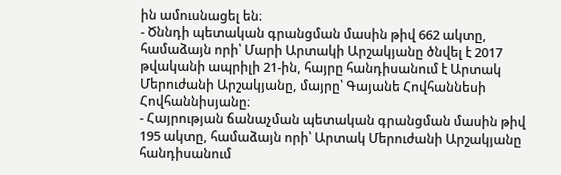ին ամուսնացել են։
- Ծննդի պետական գրանցման մասին թիվ 662 ակտը, համաձայն որի՝ Մարի Արտակի Արշակյանը ծնվել է 2017 թվականի ապրիլի 21-ին, հայրը հանդիսանում է Արտակ Մերուժանի Արշակյանը, մայրը՝ Գայանե Հովհաննեսի Հովհաննիսյանը։
- Հայրության ճանաչման պետական գրանցման մասին թիվ 195 ակտը, համաձայն որի՝ Արտակ Մերուժանի Արշակյանը հանդիսանում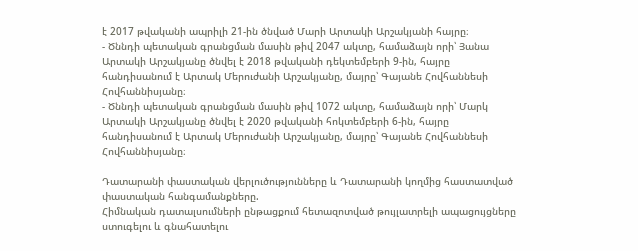է 2017 թվականի ապրիլի 21-ին ծնված Մարի Արտակի Արշակյանի հայրը։
- Ծննդի պետական գրանցման մասին թիվ 2047 ակտը, համաձայն որի՝ Յանա Արտակի Արշակյանը ծնվել է 2018 թվականի դեկտեմբերի 9-ին, հայրը հանդիսանում է Արտակ Մերուժանի Արշակյանը, մայրը՝ Գայանե Հովհաննեսի Հովհաննիսյանը։
- Ծննդի պետական գրանցման մասին թիվ 1072 ակտը, համաձայն որի՝ Մարկ Արտակի Արշակյանը ծնվել է 2020 թվականի հոկտեմբերի 6-ին, հայրը հանդիսանում է Արտակ Մերուժանի Արշակյանը, մայրը՝ Գայանե Հովհաննեսի Հովհաննիսյանը։

Դատարանի փաստական վերլուծությունները և Դատարանի կողմից հաստատված փաստական հանգամանքները.
Հիմնական դատալսումների ընթացքում հետազոտված թույլատրելի ապացույցները ստուգելու և գնահատելու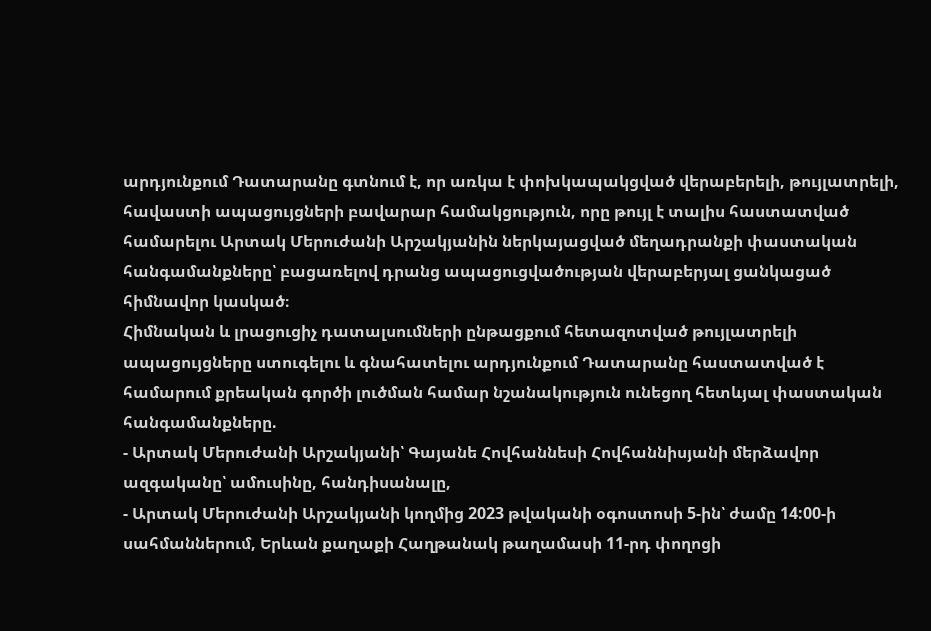արդյունքում Դատարանը գտնում է, որ առկա է փոխկապակցված վերաբերելի, թույլատրելի, հավաստի ապացույցների բավարար համակցություն, որը թույլ է տալիս հաստատված համարելու Արտակ Մերուժանի Արշակյանին ներկայացված մեղադրանքի փաստական հանգամանքները՝ բացառելով դրանց ապացուցվածության վերաբերյալ ցանկացած հիմնավոր կասկած։
Հիմնական և լրացուցիչ դատալսումների ընթացքում հետազոտված թույլատրելի ապացույցները ստուգելու և գնահատելու արդյունքում Դատարանը հաստատված է համարում քրեական գործի լուծման համար նշանակություն ունեցող հետևյալ փաստական հանգամանքները.
- Արտակ Մերուժանի Արշակյանի՝ Գայանե Հովհաննեսի Հովհաննիսյանի մերձավոր ազգականը՝ ամուսինը, հանդիսանալը,
- Արտակ Մերուժանի Արշակյանի կողմից 2023 թվականի օգոստոսի 5-ին՝ ժամը 14:00-ի սահմաններում, Երևան քաղաքի Հաղթանակ թաղամասի 11-րդ փողոցի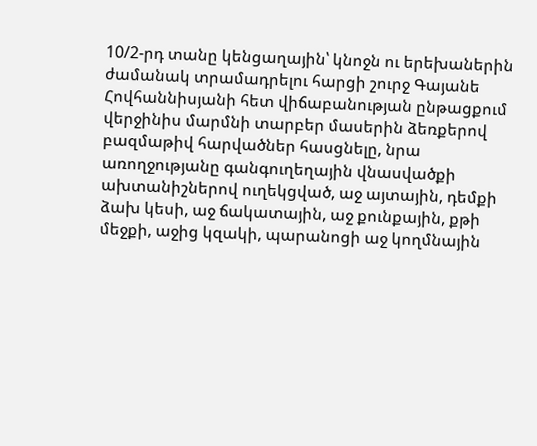10/2-րդ տանը կենցաղային՝ կնոջն ու երեխաներին ժամանակ տրամադրելու հարցի շուրջ Գայանե Հովհաննիսյանի հետ վիճաբանության ընթացքում վերջինիս մարմնի տարբեր մասերին ձեռքերով բազմաթիվ հարվածներ հասցնելը, նրա առողջությանը գանգուղեղային վնասվածքի ախտանիշներով ուղեկցված, աջ այտային, դեմքի ձախ կեսի, աջ ճակատային, աջ քունքային, քթի մեջքի, աջից կզակի, պարանոցի աջ կողմնային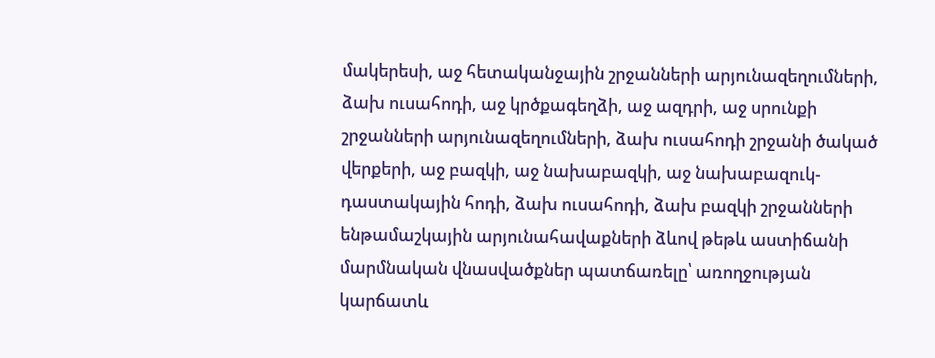մակերեսի, աջ հետականջային շրջանների արյունազեղումների, ձախ ուսահոդի, աջ կրծքագեղձի, աջ ազդրի, աջ սրունքի շրջանների արյունազեղումների, ձախ ուսահոդի շրջանի ծակած վերքերի, աջ բազկի, աջ նախաբազկի, աջ նախաբազուկ-դաստակային հոդի, ձախ ուսահոդի, ձախ բազկի շրջանների ենթամաշկային արյունահավաքների ձևով թեթև աստիճանի մարմնական վնասվածքներ պատճառելը՝ առողջության կարճատև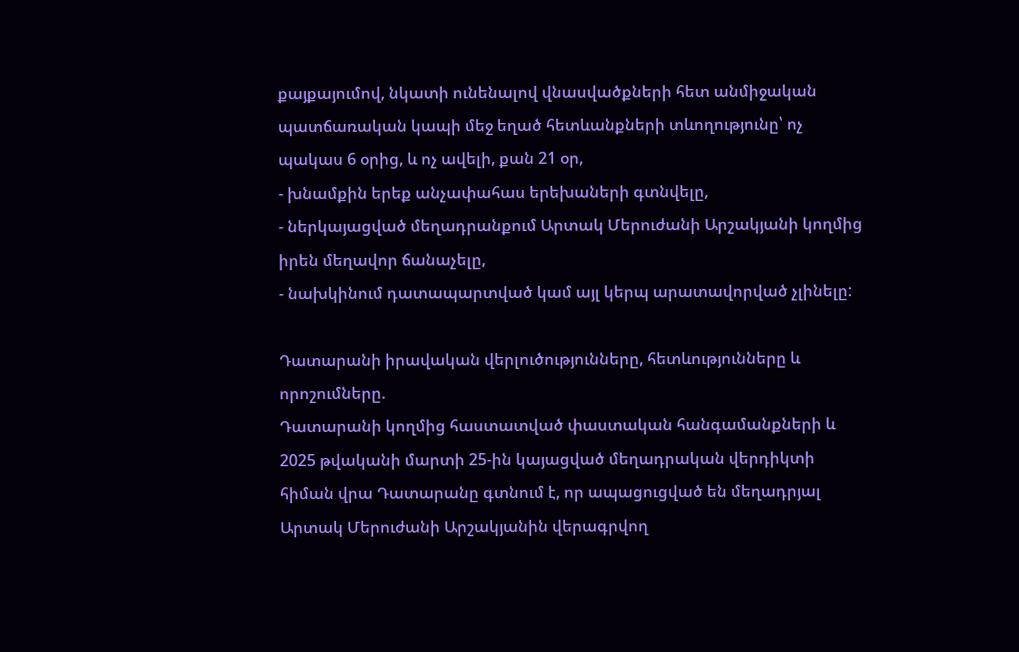քայքայումով, նկատի ունենալով վնասվածքների հետ անմիջական պատճառական կապի մեջ եղած հետևանքների տևողությունը՝ ոչ պակաս 6 օրից, և ոչ ավելի, քան 21 օր,
- խնամքին երեք անչափահաս երեխաների գտնվելը,
- ներկայացված մեղադրանքում Արտակ Մերուժանի Արշակյանի կողմից իրեն մեղավոր ճանաչելը,
- նախկինում դատապարտված կամ այլ կերպ արատավորված չլինելը:

Դատարանի իրավական վերլուծությունները, հետևությունները և որոշումները.
Դատարանի կողմից հաստատված փաստական հանգամանքների և 2025 թվականի մարտի 25-ին կայացված մեղադրական վերդիկտի հիման վրա Դատարանը գտնում է, որ ապացուցված են մեղադրյալ Արտակ Մերուժանի Արշակյանին վերագրվող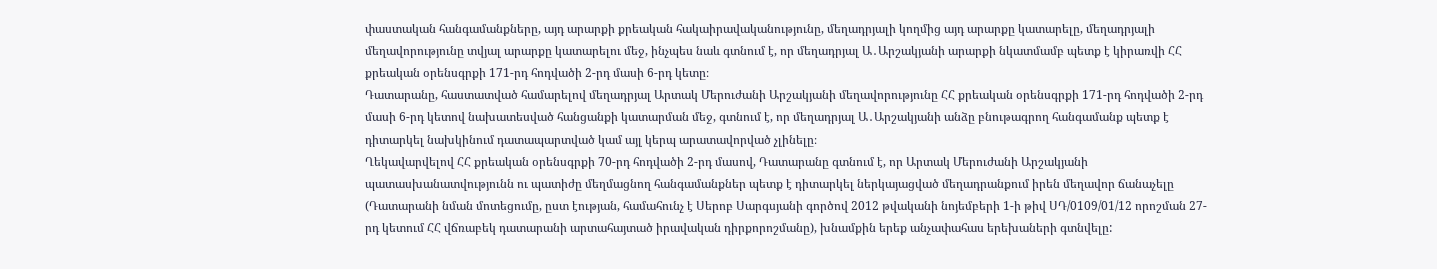փաստական հանգամանքները, այդ արարքի քրեական հակաիրավականությունը, մեղադրյալի կողմից այդ արարքը կատարելը, մեղադրյալի մեղավորությունը տվյալ արարքը կատարելու մեջ, ինչպես նաև գտնում է, որ մեղադրյալ Ա․Արշակյանի արարքի նկատմամբ պետք է կիրառվի ՀՀ քրեական օրենսգրքի 171-րդ հոդվածի 2-րդ մասի 6-րդ կետը։
Դատարանը, հաստատված համարելով մեղադրյալ Արտակ Մերուժանի Արշակյանի մեղավորությունը ՀՀ քրեական օրենսգրքի 171-րդ հոդվածի 2-րդ մասի 6-րդ կետով նախատեսված հանցանքի կատարման մեջ, գտնում է, որ մեղադրյալ Ա․Արշակյանի անձը բնութագրող հանգամանք պետք է դիտարկել նախկինում դատապարտված կամ այլ կերպ արատավորված չլինելը։
Ղեկավարվելով ՀՀ քրեական օրենսգրքի 70-րդ հոդվածի 2-րդ մասով, Դատարանը գտնում է, որ Արտակ Մերուժանի Արշակյանի պատասխանատվությունն ու պատիժը մեղմացնող հանգամանքներ պետք է դիտարկել ներկայացված մեղադրանքում իրեն մեղավոր ճանաչելը (Դատարանի նման մոտեցումը, ըստ էության, համահունչ է Սերոբ Սարգսյանի գործով 2012 թվականի նոյեմբերի 1-ի թիվ ՍԴ/0109/01/12 որոշման 27-րդ կետում ՀՀ վճռաբեկ դատարանի արտահայտած իրավական դիրքորոշմանը), խնամքին երեք անչափահաս երեխաների գտնվելը: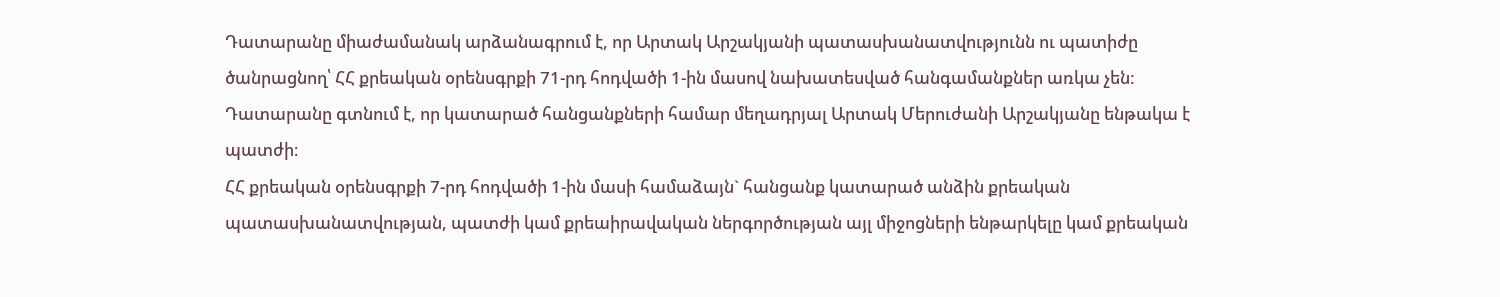Դատարանը միաժամանակ արձանագրում է, որ Արտակ Արշակյանի պատասխանատվությունն ու պատիժը ծանրացնող՝ ՀՀ քրեական օրենսգրքի 71-րդ հոդվածի 1-ին մասով նախատեսված հանգամանքներ առկա չեն:
Դատարանը գտնում է, որ կատարած հանցանքների համար մեղադրյալ Արտակ Մերուժանի Արշակյանը ենթակա է պատժի։
ՀՀ քրեական օրենսգրքի 7-րդ հոդվածի 1-ին մասի համաձայն` հանցանք կատարած անձին քրեական պատասխանատվության, պատժի կամ քրեաիրավական ներգործության այլ միջոցների ենթարկելը կամ քրեական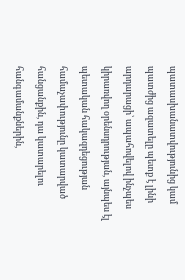պատասխանատվությունից կամ պատժից ազատելը պետք է լինի արդարացի՝ ապահովելով ինչպես կիրառվող օրենսդրության, այնպես էլ պետական հակազդեցության համաչափությունը կատարված հանցանքին, դա կատարելու հանգամանքներին,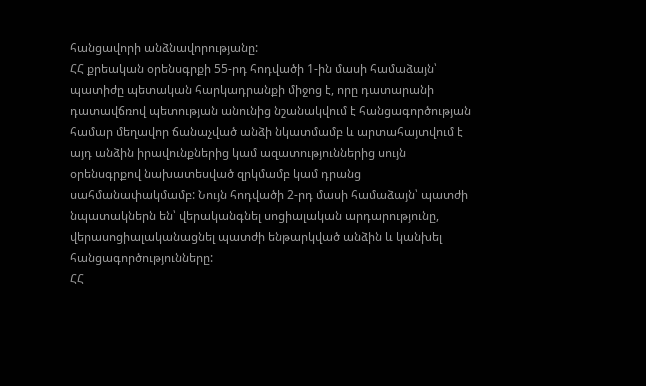հանցավորի անձնավորությանը:
ՀՀ քրեական օրենսգրքի 55-րդ հոդվածի 1-ին մասի համաձայն՝ պատիժը պետական հարկադրանքի միջոց է, որը դատարանի դատավճռով պետության անունից նշանակվում է հանցագործության համար մեղավոր ճանաչված անձի նկատմամբ և արտահայտվում է այդ անձին իրավունքներից կամ ազատություններից սույն օրենսգրքով նախատեսված զրկմամբ կամ դրանց սահմանափակմամբ: Նույն հոդվածի 2-րդ մասի համաձայն՝ պատժի նպատակներն են՝ վերականգնել սոցիալական արդարությունը, վերասոցիալականացնել պատժի ենթարկված անձին և կանխել հանցագործությունները:
ՀՀ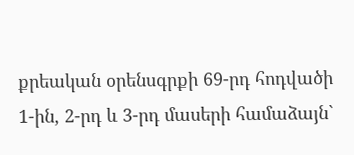քրեական օրենսգրքի 69-րդ հոդվածի 1-ին, 2-րդ և 3-րդ մասերի համաձայն`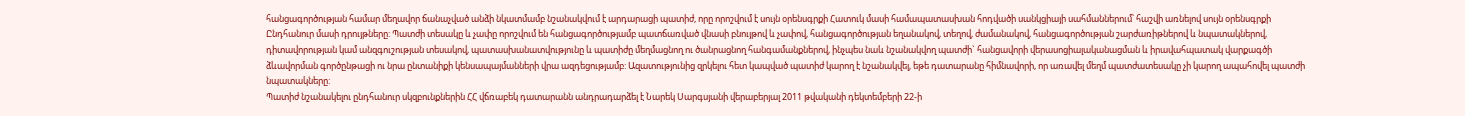հանցագործության համար մեղավոր ճանաչված անձի նկատմամբ նշանակվում է արդարացի պատիժ, որը որոշվում է սույն օրենսգրքի Հատուկ մասի համապատասխան հոդվածի սանկցիայի սահմաններում՝ հաշվի առնելով սույն օրենսգրքի Ընդհանուր մասի դրույթները: Պատժի տեսակը և չափը որոշվում են հանցագործությամբ պատճառված վնասի բնույթով և չափով, հանցագործության եղանակով, տեղով, ժամանակով, հանցագործության շարժառիթներով և նպատակներով, դիտավորության կամ անզգուշության տեսակով, պատասխանատվությունը և պատիժը մեղմացնող ու ծանրացնող հանգամանքներով, ինչպես նաև նշանակվող պատժի` հանցավորի վերասոցիալականացման և իրավահպատակ վարքագծի ձևավորման գործընթացի ու նրա ընտանիքի կենսապայմանների վրա ազդեցությամբ: Ազատությունից զրկելու հետ կապված պատիժ կարող է նշանակվել, եթե դատարանը հիմնավորի, որ առավել մեղմ պատժատեսակը չի կարող ապահովել պատժի նպատակները:
Պատիժ նշանակելու ընդհանուր սկզբունքներին ՀՀ վճռաբեկ դատարանն անդրադարձել է Նարեկ Սարգսյանի վերաբերյալ 2011 թվականի դեկտեմբերի 22-ի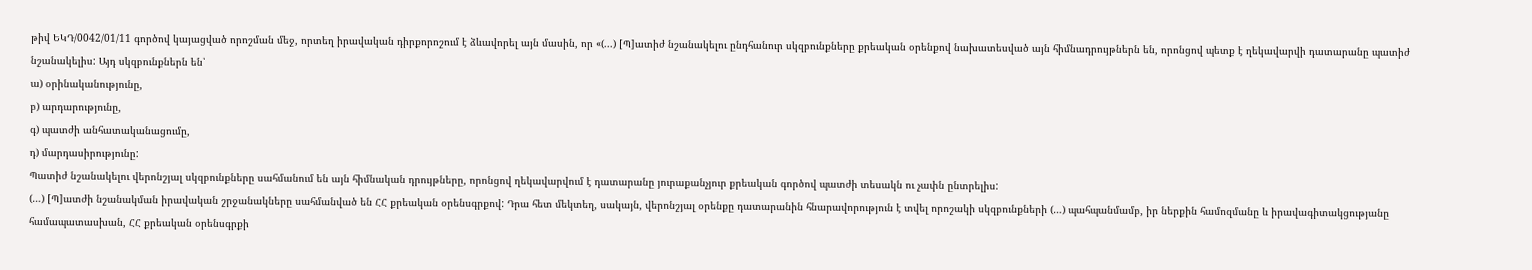թիվ ԵԿԴ/0042/01/11 գործով կայացված որոշման մեջ, որտեղ իրավական դիրքորոշում է ձևավորել այն մասին, որ «(...) [Պ]ատիժ նշանակելու ընդհանուր սկզբունքները քրեական օրենքով նախատեսված այն հիմնադրույթներն են, որոնցով պետք է ղեկավարվի դատարանը պատիժ նշանակելիս: Այդ սկզբունքներն են՝
ա) օրինականությունը,
բ) արդարությունը,
գ) պատժի անհատականացումը,
դ) մարդասիրությունը:
Պատիժ նշանակելու վերոնշյալ սկզբունքները սահմանում են այն հիմնական դրույթները, որոնցով ղեկավարվում է դատարանը յուրաքանչյուր քրեական գործով պատժի տեսակն ու չափն ընտրելիս:
(…) [Պ]ատժի նշանակման իրավական շրջանակները սահմանված են ՀՀ քրեական օրենսգրքով: Դրա հետ մեկտեղ, սակայն, վերոնշյալ օրենքը դատարանին հնարավորություն է տվել որոշակի սկզբունքների (…) պահպանմամբ, իր ներքին համոզմանը և իրավագիտակցությանը համապատասխան, ՀՀ քրեական օրենսգրքի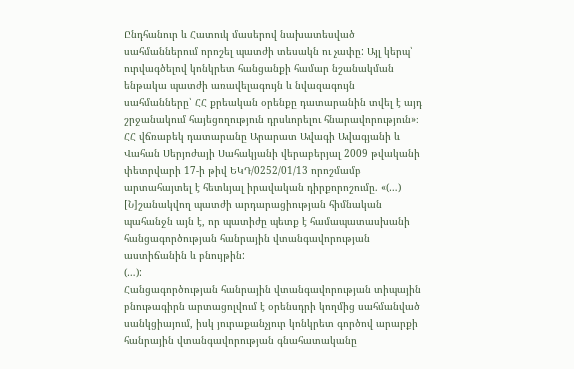Ընդհանուր և Հատուկ մասերով նախատեսված սահմաններում որոշել պատժի տեսակն ու չափը: Այլ կերպ՝ ուրվագծելով կոնկրետ հանցանքի համար նշանակման ենթակա պատժի առավելագույն և նվազագույն սահմանները՝ ՀՀ քրեական օրենքը դատարանին տվել է այդ շրջանակում հայեցողություն դրսևորելու հնարավորություն»։
ՀՀ վճռաբեկ դատարանը Արարատ Ավագի Ավագյանի և Վահան Սերյոժայի Սահակյանի վերաբերյալ 2009 թվականի փետրվարի 17-ի թիվ ԵԿԴ/0252/01/13 որոշմամբ արտահայտել է հետևյալ իրավական դիրքորոշումը. «(…) [Ն]շանակվող պատժի արդարացիության հիմնական պահանջն այն է, որ պատիժը պետք է համապատասխանի հանցագործության հանրային վտանգավորության աստիճանին և բնույթին:
(…):
Հանցագործության հանրային վտանգավորության տիպային բնութագիրն արտացոլվում է օրենսդրի կողմից սահմանված սանկցիայում, իսկ յուրաքանչյուր կոնկրետ գործով արարքի հանրային վտանգավորության գնահատականը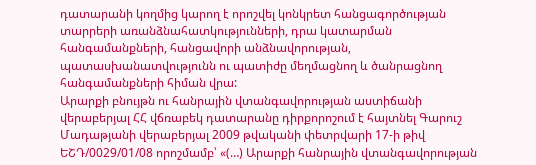դատարանի կողմից կարող է որոշվել կոնկրետ հանցագործության տարրերի առանձնահատկությունների, դրա կատարման հանգամանքների, հանցավորի անձնավորության, պատասխանատվությունն ու պատիժը մեղմացնող և ծանրացնող հանգամանքների հիման վրա:
Արարքի բնույթն ու հանրային վտանգավորության աստիճանի վերաբերյալ ՀՀ վճռաբեկ դատարանը դիրքորոշում է հայտնել Գարուշ Մադաթյանի վերաբերյալ 2009 թվականի փետրվարի 17-ի թիվ ԵՇԴ/0029/01/08 որոշմամբ՝ «(…) Արարքի հանրային վտանգավորության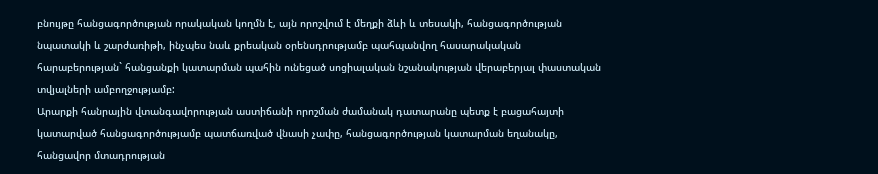բնույթը հանցագործության որակական կողմն է, այն որոշվում է մեղքի ձևի և տեսակի, հանցագործության նպատակի և շարժառիթի, ինչպես նաև քրեական օրենսդրությամբ պահպանվող հասարակական հարաբերության` հանցանքի կատարման պահին ունեցած սոցիալական նշանակության վերաբերյալ փաստական տվյալների ամբողջությամբ:
Արարքի հանրային վտանգավորության աստիճանի որոշման ժամանակ դատարանը պետք է բացահայտի կատարված հանցագործությամբ պատճառված վնասի չափը, հանցագործության կատարման եղանակը, հանցավոր մտադրության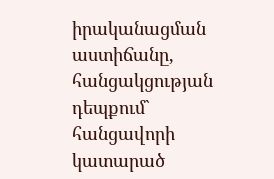իրականացման աստիճանը, հանցակցության դեպքում` հանցավորի կատարած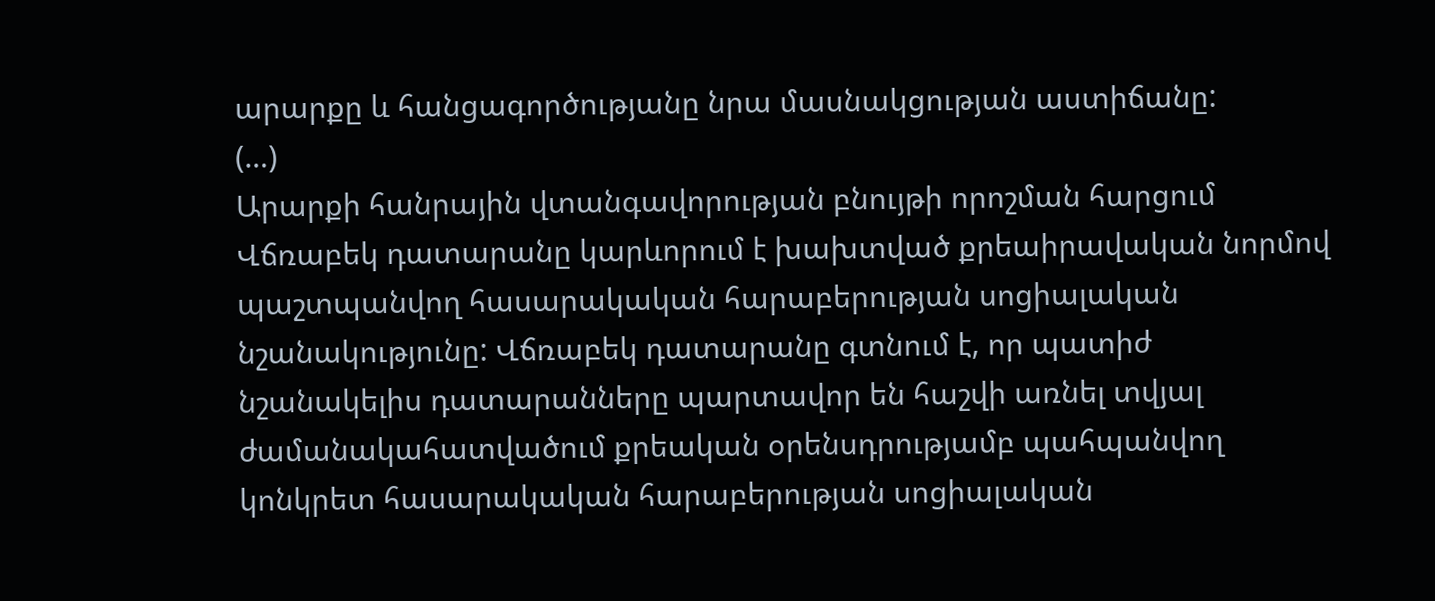արարքը և հանցագործությանը նրա մասնակցության աստիճանը:
(…)
Արարքի հանրային վտանգավորության բնույթի որոշման հարցում Վճռաբեկ դատարանը կարևորում է խախտված քրեաիրավական նորմով պաշտպանվող հասարակական հարաբերության սոցիալական նշանակությունը: Վճռաբեկ դատարանը գտնում է, որ պատիժ նշանակելիս դատարանները պարտավոր են հաշվի առնել տվյալ ժամանակահատվածում քրեական օրենսդրությամբ պահպանվող կոնկրետ հասարակական հարաբերության սոցիալական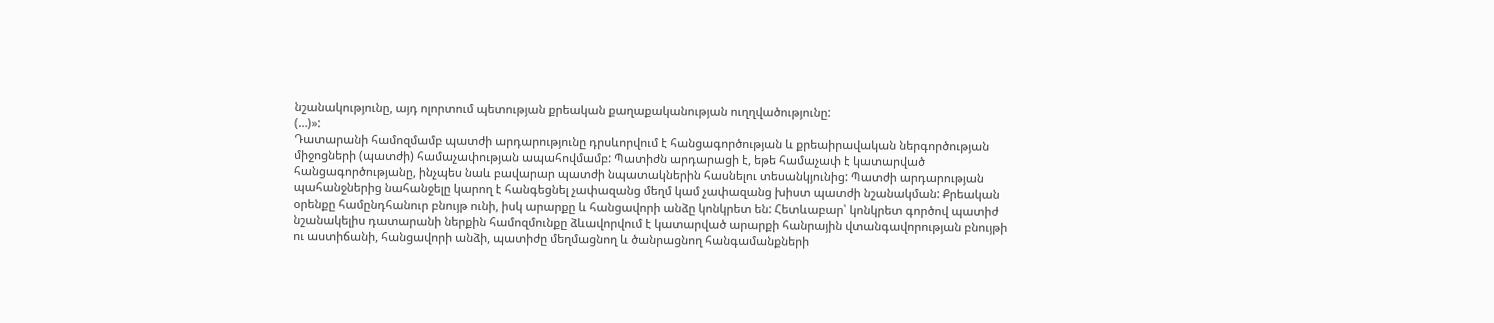նշանակությունը, այդ ոլորտում պետության քրեական քաղաքականության ուղղվածությունը:
(…)»:
Դատարանի համոզմամբ պատժի արդարությունը դրսևորվում է հանցագործության և քրեաիրավական ներգործության միջոցների (պատժի) համաչափության ապահովմամբ: Պատիժն արդարացի է, եթե համաչափ է կատարված հանցագործությանը, ինչպես նաև բավարար պատժի նպատակներին հասնելու տեսանկյունից: Պատժի արդարության պահանջներից նահանջելը կարող է հանգեցնել չափազանց մեղմ կամ չափազանց խիստ պատժի նշանակման: Քրեական օրենքը համընդհանուր բնույթ ունի, իսկ արարքը և հանցավորի անձը կոնկրետ են: Հետևաբար՝ կոնկրետ գործով պատիժ նշանակելիս դատարանի ներքին համոզմունքը ձևավորվում է կատարված արարքի հանրային վտանգավորության բնույթի ու աստիճանի, հանցավորի անձի, պատիժը մեղմացնող և ծանրացնող հանգամանքների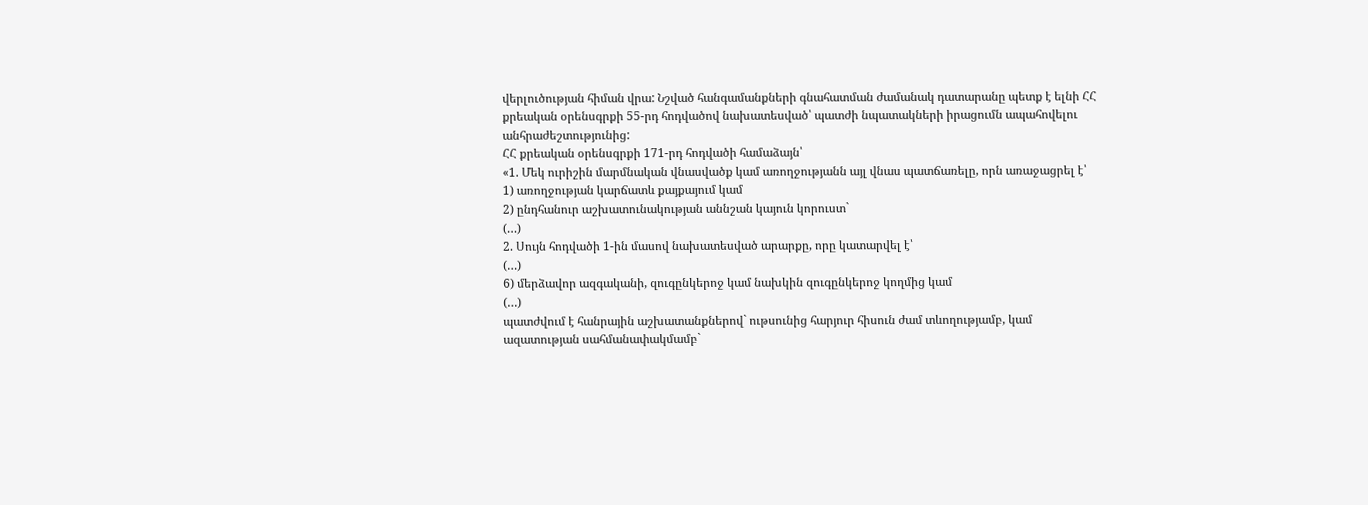վերլուծության հիման վրա: Նշված հանգամանքների գնահատման ժամանակ դատարանը պետք է ելնի ՀՀ քրեական օրենսգրքի 55-րդ հոդվածով նախատեսված՝ պատժի նպատակների իրացումն ապահովելու անհրաժեշտությունից:
ՀՀ քրեական օրենսգրքի 171-րդ հոդվածի համաձայն՝
«1. Մեկ ուրիշին մարմնական վնասվածք կամ առողջությանն այլ վնաս պատճառելը, որն առաջացրել է՝
1) առողջության կարճատև քայքայում կամ
2) ընդհանուր աշխատունակության աննշան կայուն կորուստ`
(…)
2. Սույն հոդվածի 1-ին մասով նախատեսված արարքը, որը կատարվել է՝
(…)
6) մերձավոր ազգականի, զուգընկերոջ կամ նախկին զուգընկերոջ կողմից կամ
(…)
պատժվում է հանրային աշխատանքներով` ութսունից հարյուր հիսուն ժամ տևողությամբ, կամ ազատության սահմանափակմամբ`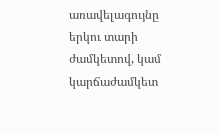առավելագույնը երկու տարի ժամկետով, կամ կարճաժամկետ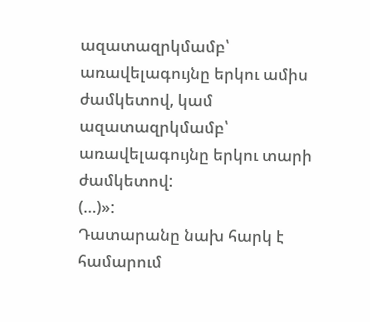ազատազրկմամբ՝ առավելագույնը երկու ամիս ժամկետով, կամ ազատազրկմամբ՝ առավելագույնը երկու տարի ժամկետով:
(…)»:
Դատարանը նախ հարկ է համարում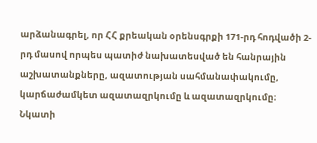արձանագրել, որ ՀՀ քրեական օրենսգրքի 171-րդ հոդվածի 2-րդ մասով որպես պատիժ նախատեսված են հանրային աշխատանքները, ազատության սահմանափակումը, կարճաժամկետ ազատազրկումը և ազատազրկումը։
Նկատի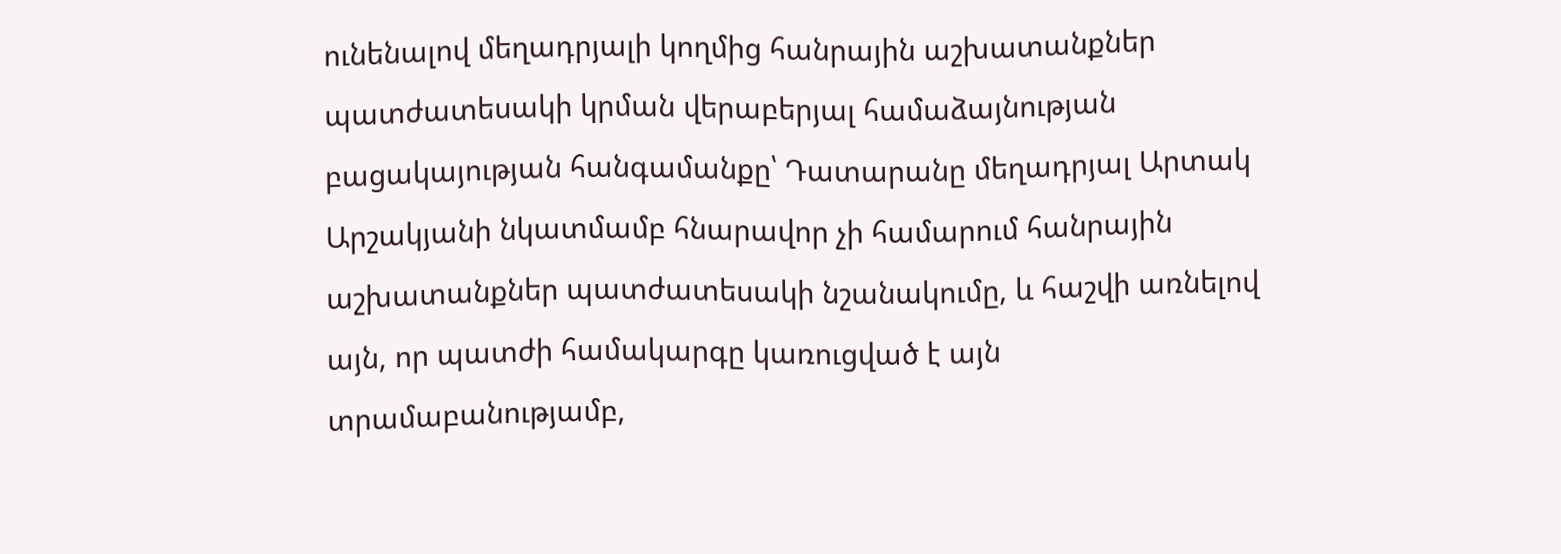ունենալով մեղադրյալի կողմից հանրային աշխատանքներ պատժատեսակի կրման վերաբերյալ համաձայնության բացակայության հանգամանքը՝ Դատարանը մեղադրյալ Արտակ Արշակյանի նկատմամբ հնարավոր չի համարում հանրային աշխատանքներ պատժատեսակի նշանակումը, և հաշվի առնելով այն, որ պատժի համակարգը կառուցված է այն տրամաբանությամբ,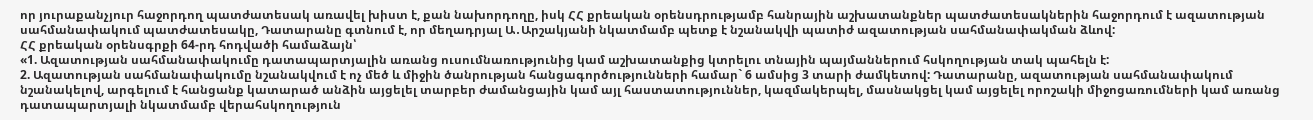որ յուրաքանչյուր հաջորդող պատժատեսակ առավել խիստ է, քան նախորդողը, իսկ ՀՀ քրեական օրենսդրությամբ հանրային աշխատանքներ պատժատեսակներին հաջորդում է ազատության սահմանափակում պատժատեսակը, Դատարանը գտնում է, որ մեղադրյալ Ա․Արշակյանի նկատմամբ պետք է նշանակվի պատիժ ազատության սահմանափակման ձևով:
ՀՀ քրեական օրենսգրքի 64-րդ հոդվածի համաձայն՝
«1. Ազատության սահմանափակումը դատապարտյալին առանց ուսումնառությունից կամ աշխատանքից կտրելու տնային պայմաններում հսկողության տակ պահելն է:
2. Ազատության սահմանափակումը նշանակվում է ոչ մեծ և միջին ծանրության հանցագործությունների համար` 6 ամսից 3 տարի ժամկետով: Դատարանը, ազատության սահմանափակում նշանակելով, արգելում է հանցանք կատարած անձին այցելել տարբեր ժամանցային կամ այլ հաստատություններ, կազմակերպել, մասնակցել կամ այցելել որոշակի միջոցառումների կամ առանց դատապարտյալի նկատմամբ վերահսկողություն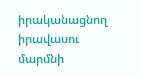իրականացնող իրավասու մարմնի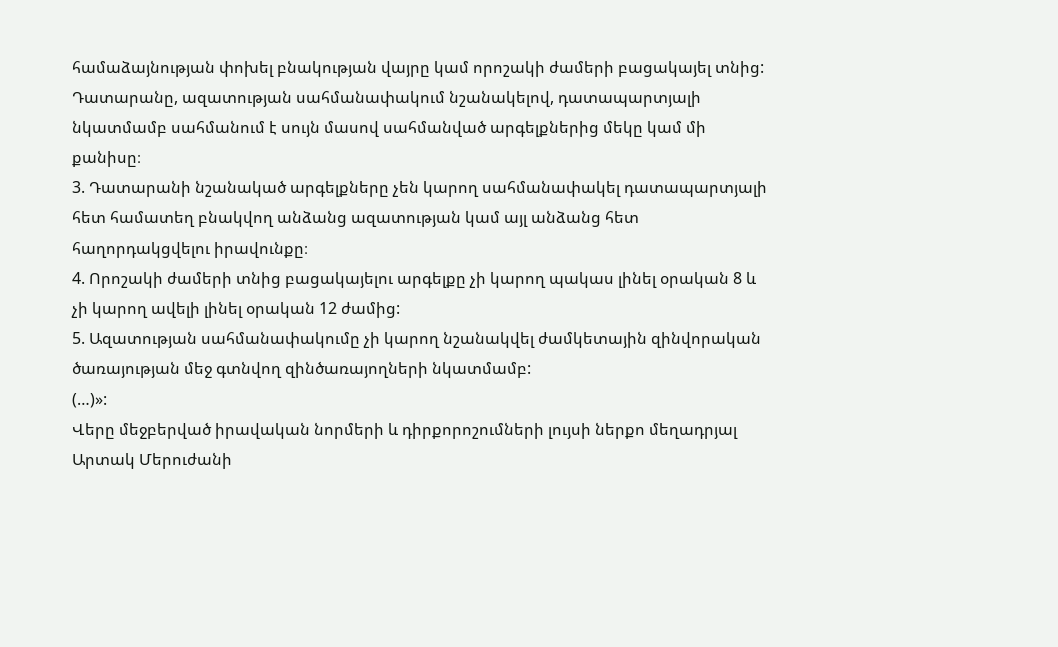համաձայնության փոխել բնակության վայրը կամ որոշակի ժամերի բացակայել տնից: Դատարանը, ազատության սահմանափակում նշանակելով, դատապարտյալի նկատմամբ սահմանում է սույն մասով սահմանված արգելքներից մեկը կամ մի քանիսը։
3. Դատարանի նշանակած արգելքները չեն կարող սահմանափակել դատապարտյալի հետ համատեղ բնակվող անձանց ազատության կամ այլ անձանց հետ հաղորդակցվելու իրավունքը։
4. Որոշակի ժամերի տնից բացակայելու արգելքը չի կարող պակաս լինել օրական 8 և չի կարող ավելի լինել օրական 12 ժամից:
5. Ազատության սահմանափակումը չի կարող նշանակվել ժամկետային զինվորական ծառայության մեջ գտնվող զինծառայողների նկատմամբ:
(…)»:
Վերը մեջբերված իրավական նորմերի և դիրքորոշումների լույսի ներքո մեղադրյալ Արտակ Մերուժանի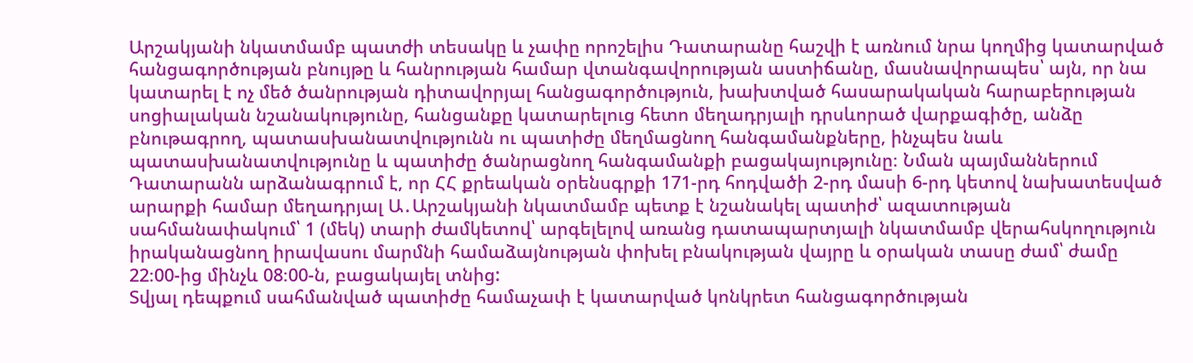Արշակյանի նկատմամբ պատժի տեսակը և չափը որոշելիս Դատարանը հաշվի է առնում նրա կողմից կատարված հանցագործության բնույթը և հանրության համար վտանգավորության աստիճանը, մասնավորապես՝ այն, որ նա կատարել է ոչ մեծ ծանրության դիտավորյալ հանցագործություն, խախտված հասարակական հարաբերության սոցիալական նշանակությունը, հանցանքը կատարելուց հետո մեղադրյալի դրսևորած վարքագիծը, անձը բնութագրող, պատասխանատվությունն ու պատիժը մեղմացնող հանգամանքները, ինչպես նաև պատասխանատվությունը և պատիժը ծանրացնող հանգամանքի բացակայությունը։ Նման պայմաններում Դատարանն արձանագրում է, որ ՀՀ քրեական օրենսգրքի 171-րդ հոդվածի 2-րդ մասի 6-րդ կետով նախատեսված արարքի համար մեղադրյալ Ա․Արշակյանի նկատմամբ պետք է նշանակել պատիժ՝ ազատության սահմանափակում՝ 1 (մեկ) տարի ժամկետով՝ արգելելով առանց դատապարտյալի նկատմամբ վերահսկողություն իրականացնող իրավասու մարմնի համաձայնության փոխել բնակության վայրը և օրական տասը ժամ՝ ժամը 22։00-ից մինչև 08։00-ն, բացակայել տնից:
Տվյալ դեպքում սահմանված պատիժը համաչափ է կատարված կոնկրետ հանցագործության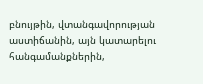բնույթին, վտանգավորության աստիճանին, այն կատարելու հանգամանքներին,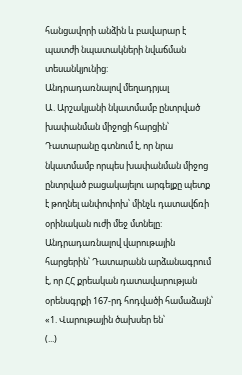հանցավորի անձին և բավարար է պատժի նպատակների նվաճման տեսանկյունից:
Անդրադառնալով մեղադրյալ Ա․Արշակյանի նկատմամբ ընտրված խափանման միջոցի հարցին՝ Դատարանը գտնում է, որ նրա նկատմամբ որպես խափանման միջոց ընտրված բացակայելու արգելքը պետք է թողնել անփոփոխ՝ մինչև դատավճռի օրինական ուժի մեջ մտնելը:
Անդրադառնալով վարութային հարցերին՝ Դատարանն արձանագրում է, որ ՀՀ քրեական դատավարության օրենսգրքի 167-րդ հոդվածի համաձայն՝
«1. Վարութային ծախսեր են՝
(...)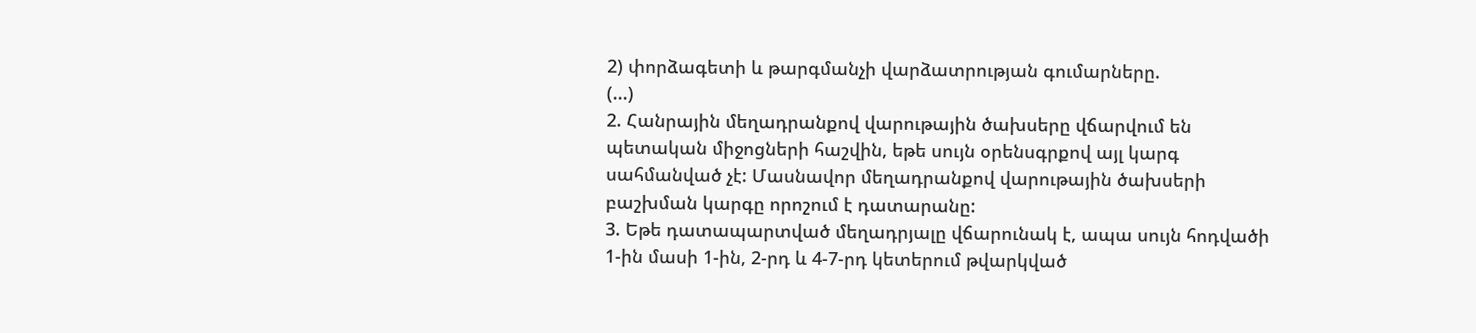2) փորձագետի և թարգմանչի վարձատրության գումարները.
(...)
2. Հանրային մեղադրանքով վարութային ծախսերը վճարվում են պետական միջոցների հաշվին, եթե սույն օրենսգրքով այլ կարգ սահմանված չէ: Մասնավոր մեղադրանքով վարութային ծախսերի բաշխման կարգը որոշում է դատարանը:
3. Եթե դատապարտված մեղադրյալը վճարունակ է, ապա սույն հոդվածի 1-ին մասի 1-ին, 2-րդ և 4-7-րդ կետերում թվարկված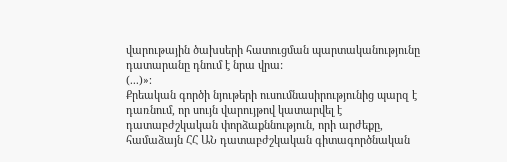վարութային ծախսերի հատուցման պարտականությունը դատարանը դնում է նրա վրա:
(...)»։
Քրեական գործի նյութերի ուսումնասիրությունից պարզ է դառնում, որ սույն վարույթով կատարվել է դատաբժշկական փորձաքննություն, որի արժեքը, համաձայն ՀՀ ԱՆ դատաբժշկական գիտագործնական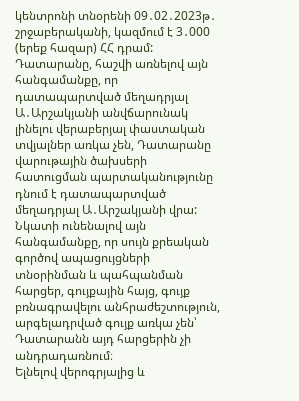կենտրոնի տնօրենի 09․02․2023թ․ շրջաբերականի, կազմում է 3․000 (երեք հազար) ՀՀ դրամ: Դատարանը, հաշվի առնելով այն հանգամանքը, որ դատապարտված մեղադրյալ Ա․Արշակյանի անվճարունակ լինելու վերաբերյալ փաստական տվյալներ առկա չեն, Դատարանը վարութային ծախսերի հատուցման պարտականությունը դնում է դատապարտված մեղադրյալ Ա․Արշակյանի վրա:
Նկատի ունենալով այն հանգամանքը, որ սույն քրեական գործով ապացույցների տնօրինման և պահպանման հարցեր, գույքային հայց, գույք բռնագրավելու անհրաժեշտություն, արգելադրված գույք առկա չեն՝ Դատարանն այդ հարցերին չի անդրադառնում։
Ելնելով վերոգրյալից և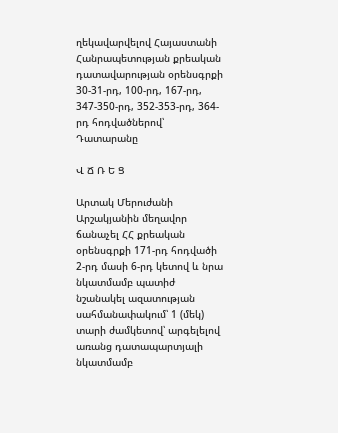ղեկավարվելով Հայաստանի Հանրապետության քրեական դատավարության օրենսգրքի 30-31-րդ, 100-րդ, 167-րդ, 347-350-րդ, 352-353-րդ, 364-րդ հոդվածներով՝ Դատարանը

Վ Ճ Ռ Ե Ց

Արտակ Մերուժանի Արշակյանին մեղավոր ճանաչել ՀՀ քրեական օրենսգրքի 171-րդ հոդվածի 2-րդ մասի 6-րդ կետով և նրա նկատմամբ պատիժ նշանակել ազատության սահմանափակում՝ 1 (մեկ) տարի ժամկետով՝ արգելելով առանց դատապարտյալի նկատմամբ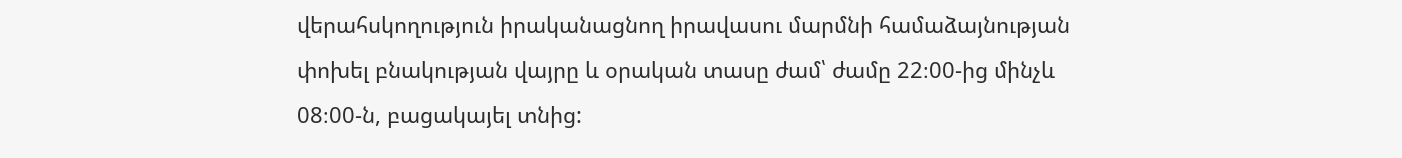վերահսկողություն իրականացնող իրավասու մարմնի համաձայնության փոխել բնակության վայրը և օրական տասը ժամ՝ ժամը 22։00-ից մինչև 08։00-ն, բացակայել տնից: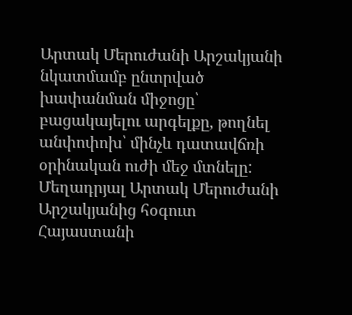Արտակ Մերուժանի Արշակյանի նկատմամբ ընտրված խափանման միջոցը՝ բացակայելու արգելքը, թողնել անփոփոխ՝ մինչև դատավճռի օրինական ուժի մեջ մտնելը:
Մեղադրյալ Արտակ Մերուժանի Արշակյանից հօգուտ Հայաստանի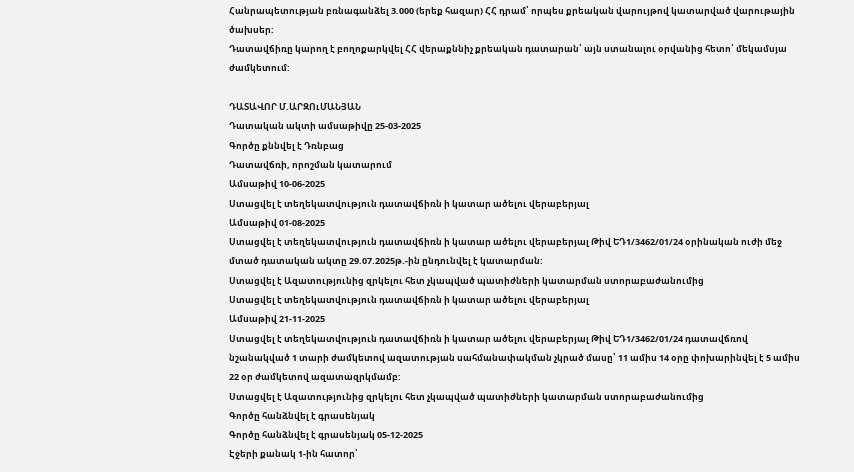Հանրապետության բռնագանձել 3.000 (երեք հազար) ՀՀ դրամ՝ որպես քրեական վարույթով կատարված վարութային ծախսեր:
Դատավճիռը կարող է բողոքարկվել ՀՀ վերաքննիչ քրեական դատարան՝ այն ստանալու օրվանից հետո՝ մեկամսյա ժամկետում:

ԴԱՏԱՎՈՐ Մ.ԱՐԶՈւՄԱՆՅԱՆ
Դատական ակտի ամսաթիվը 25-03-2025
Գործը քննվել է Դռնբաց
Դատավճռի, որոշման կատարում
Ամսաթիվ 10-06-2025
Ստացվել է տեղեկատվություն դատավճիռն ի կատար ածելու վերաբերյալ
Ամսաթիվ 01-08-2025
Ստացվել է տեղեկատվություն դատավճիռն ի կատար ածելու վերաբերյալ Թիվ ԵԴ1/3462/01/24 օրինական ուժի մեջ մտած դատական ակտը 29.07.2025թ.-ին ընդունվել է կատարման:
Ստացվել է Ազատությունից զրկելու հետ չկապված պատիժների կատարման ստորաբաժանումից
Ստացվել է տեղեկատվություն դատավճիռն ի կատար ածելու վերաբերյալ
Ամսաթիվ 21-11-2025
Ստացվել է տեղեկատվություն դատավճիռն ի կատար ածելու վերաբերյալ Թիվ ԵԴ1/3462/01/24 դատավճռով նշանակված 1 տարի ժամկետով ազատության սահմանափակման չկրած մասը՝ 11 ամիս 14 օրը փոխարինվել է 5 ամիս 22 օր ժամկետով ազատազրկմամբ:
Ստացվել է Ազատությունից զրկելու հետ չկապված պատիժների կատարման ստորաբաժանումից
Գործը հանձնվել է գրասենյակ
Գործը հանձնվել է գրասենյակ 05-12-2025
Էջերի քանակ 1-ին հատոր՝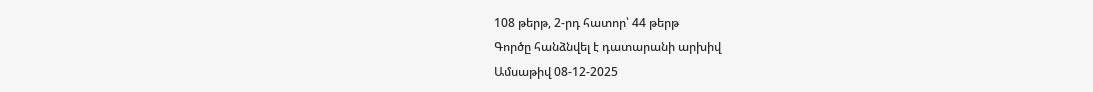108 թերթ, 2-րդ հատոր՝ 44 թերթ
Գործը հանձնվել է դատարանի արխիվ
Ամսաթիվ 08-12-2025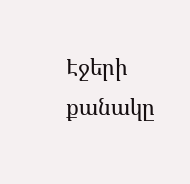Էջերի քանակը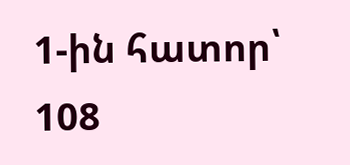1-ին հատոր՝ 108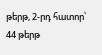թերթ, 2-րդ հատոր՝ 44 թերթ